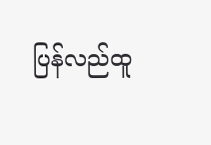ပြန်လည်ထူ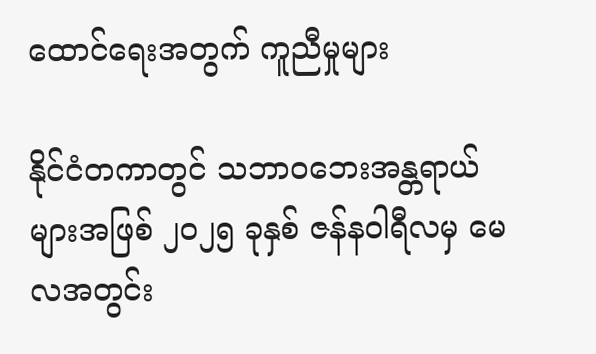ထောင်ရေးအတွက် ကူညီမှုများ

နိုင်ငံတကာတွင် သဘာဝဘေးအန္တရာယ်များအဖြစ် ၂၀၂၅ ခုနှစ် ဇန်နဝါရီလမှ မေလအတွင်း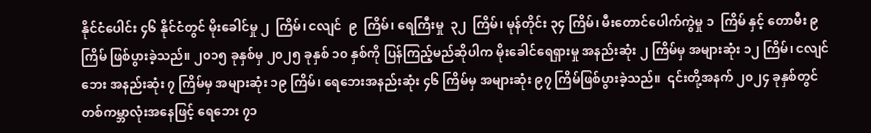နိုင်ငံပေါင်း ၄၆ နိုင်ငံတွင် မိုးခေါင်မှု ၂  ကြိမ်၊ ငလျင်  ၉  ကြိမ်၊ ရေကြီးမှု  ၃၂  ကြိမ်၊ မုန်တိုင်း ၃၄ ကြိမ်၊ မီးတောင်ပေါက်ကွဲမှု ၁  ကြိမ် နှင့် တောမီး ၉ ကြိမ် ဖြစ်ပွားခဲ့သည်။ ၂၀၁၅ ခုနှစ်မှ ၂၀၂၅ ခုနှစ် ၁၀ နှစ်ကို ပြန်ကြည့်မည်ဆိုပါက မိုးခေါင်ရေရှားမှု အနည်းဆုံး ၂ ကြိမ်မှ အများဆုံး ၁၂ ကြိမ်၊ ငလျင်ဘေး အနည်းဆုံး ၇ ကြိမ်မှ အများဆုံး ၁၉ ကြိမ်၊ ရေဘေးအနည်းဆုံး ၄၆ ကြိမ်မှ အများဆုံး ၉၇ ကြိမ်ဖြစ်ပွားခဲ့သည်။  ၎င်းတို့အနက် ၂၀၂၄ ခုနှစ်တွင် တစ်ကမ္ဘာလုံးအနေဖြင့် ရေဘေး ၇၁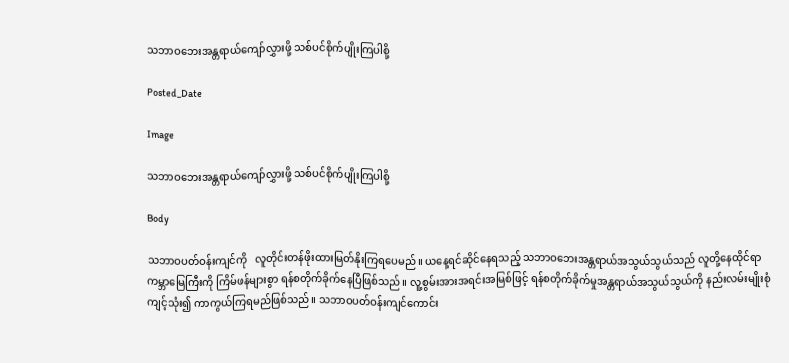သဘာဝဘေးအန္တရာယ်ကျော်လွှားဖို့ သစ်ပင်စိုက်ပျိုးကြပါစို့

Posted_Date

Image

သဘာဝဘေးအန္တရာယ်ကျော်လွှားဖို့ သစ်ပင်စိုက်ပျိုးကြပါစို့

Body

သဘာဝပတ်ဝန်းကျင်ကို   လူတိုင်းတန်ဖိုးထားမြတ်နိုးကြရပေမည်။ ယနေ့ရင်ဆိုင်နေရသည့် သဘာဝဘေးအန္တရာယ်အသွယ်သွယ်သည် လူတို့နေထိုင်ရာ ကမ္ဘာမြေကြီးကို ကြိမ်ဖန်များစွာ ရန်စတိုက်ခိုက်နေပြီဖြစ်သည်။ လူ့စွမ်းအားအရင်းအမြစ်ဖြင့် ရန်စတိုက်ခိုက်မှုအန္တရာယ်အသွယ်သွယ်ကို နည်းလမ်းမျိုးစုံကျင့်သုံး၍ ကာကွယ်ကြရမည်ဖြစ်သည်။ သဘာဝပတ်ဝန်းကျင်ကောင်း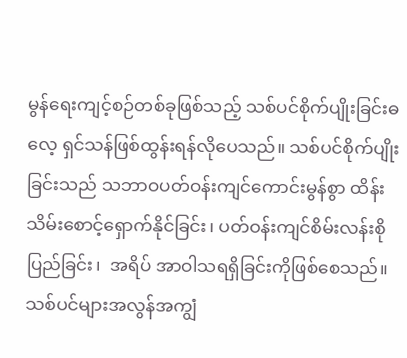မွန်ရေးကျင့်စဉ်တစ်ခုဖြစ်သည့် သစ်ပင်စိုက်ပျိုးခြင်းဓလေ့ ရှင်သန်ဖြစ်ထွန်းရန်လိုပေသည်။ သစ်ပင်စိုက်ပျိုးခြင်းသည် သဘာဝပတ်ဝန်းကျင်ကောင်းမွန်စွာ ထိန်းသိမ်းစောင့်ရှောက်နိုင်ခြင်း၊ ပတ်ဝန်းကျင်စိမ်းလန်းစိုပြည်ခြင်း၊  အရိပ် အာဝါသရရှိခြင်းကိုဖြစ်စေသည်။   သစ်ပင်များအလွန်အကျွံ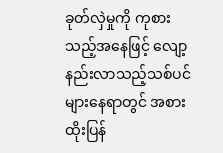ခုတ်လှဲမှုကို ကုစားသည့်အနေဖြင့် လျော့နည်းလာသည့်သစ်ပင်များနေရာတွင် အစားထိုးပြန်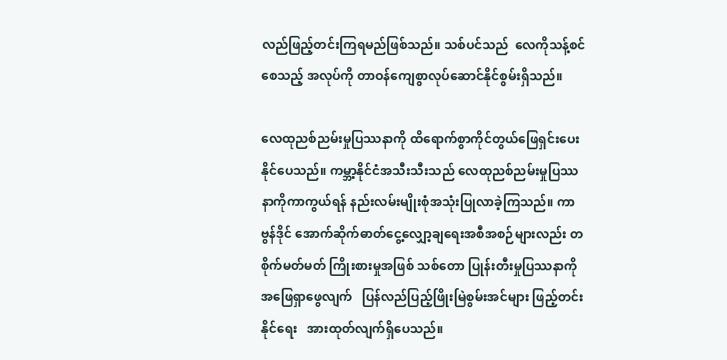လည်ဖြည့်တင်းကြရမည်ဖြစ်သည်။ သစ်ပင်သည်  လေကိုသန့်စင်စေသည့် အလုပ်ကို တာဝန်ကျေစွာလုပ်ဆောင်နိုင်စွမ်းရှိသည်။

လေထုညစ်ညမ်းမှုပြဿနာကို ထိရောက်စွာကိုင်တွယ်ဖြေရှင်းပေးနိုင်ပေသည်။ ကမ္ဘာ့နိုင်ငံအသီးသီးသည် လေထုညစ်ညမ်းမှုပြဿနာကိုကာကွယ်ရန် နည်းလမ်းမျိုးစုံအသုံးပြုလာခဲ့ကြသည်။ ကာဗွန်ဒိုင် အောက်ဆိုက်ဓာတ်ငွေ့လျှော့ချရေးအစီအစဉ်များလည်း တစိုက်မတ်မတ် ကြိုးစားမှုအဖြစ် သစ်တော ပြုန်းတီးမှုပြဿနာကို အဖြေရှာဖွေလျက်   ပြန်လည်ပြည့်ဖြိုးမြဲစွမ်းအင်များ ဖြည့်တင်းနိုင်ရေး   အားထုတ်လျက်ရှိပေသည်။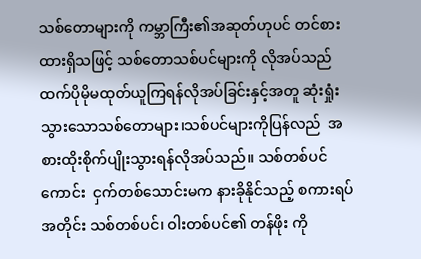သစ်တောများကို ကမ္ဘာကြီး၏အဆုတ်ဟုပင် တင်စားထားရှိသဖြင့် သစ်တောသစ်ပင်များကို လိုအပ်သည်ထက်ပိုမိုမထုတ်ယူကြရန်လိုအပ်ခြင်းနှင့်အတူ ဆုံးရှုံးသွားသောသစ်တောများ၊သစ်ပင်များကိုပြန်လည်  အစားထိုးစိုက်ပျိုးသွားရန်လိုအပ်သည်။ သစ်တစ်ပင်ကောင်း  ငှက်တစ်သောင်းမက နားခိုနိုင်သည့် စကားရပ်အတိုင်း သစ်တစ်ပင်၊ ဝါးတစ်ပင်၏ တန်ဖိုး ကို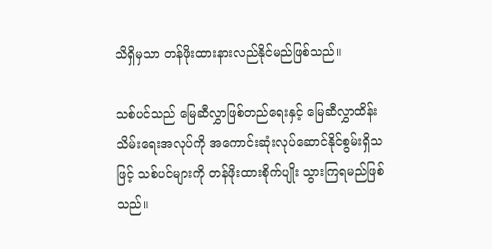သိရှိမှသာ တန်ဖိုးထားနားလည်နိုင်မည်ဖြစ်သည်။

သစ်ပင်သည် မြေဆီလွှာဖြစ်တည်ရေးနှင့် မြေဆီလွှာထိန်းသိမ်းရေးအလုပ်ကို အကောင်းဆုံးလုပ်ဆောင်နိုင်စွမ်းရှိသဖြင့် သစ်ပင်များကို တန်ဖိုးထားစိုက်ပျိုး သွားကြရမည်ဖြစ်သည်။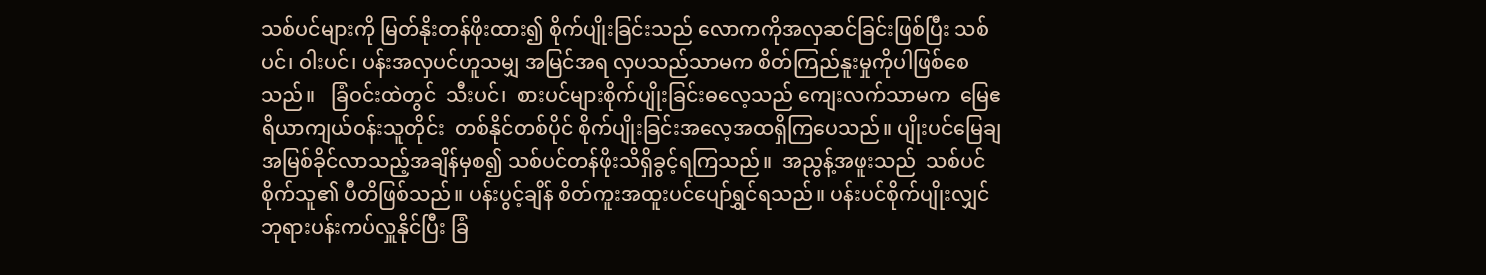သစ်ပင်များကို မြတ်နိုးတန်ဖိုးထား၍ စိုက်ပျိုးခြင်းသည် လောကကိုအလှဆင်ခြင်းဖြစ်ပြီး သစ်ပင်၊ ဝါးပင်၊ ပန်းအလှပင်ဟူသမျှ အမြင်အရ လှပသည်သာမက စိတ်ကြည်နူးမှုကိုပါဖြစ်စေသည်။   ခြံဝင်းထဲတွင်  သီးပင်၊  စားပင်များစိုက်ပျိုးခြင်းဓလေ့သည် ကျေးလက်သာမက  မြေဧရိယာကျယ်ဝန်းသူတိုင်း  တစ်နိုင်တစ်ပိုင် စိုက်ပျိုးခြင်းအလေ့အထရှိကြပေသည်။ ပျိုးပင်မြေချ  အမြစ်ခိုင်လာသည့်အချိန်မှစ၍ သစ်ပင်တန်ဖိုးသိရှိခွင့်ရကြသည်။  အညွန့်အဖူးသည်  သစ်ပင်စိုက်သူ၏ ပီတိဖြစ်သည်။ ပန်းပွင့်ချိန် စိတ်ကူးအထူးပင်ပျော်ရွှင်ရသည်။ ပန်းပင်စိုက်ပျိုးလျှင် ဘုရားပန်းကပ်လှူနိုင်ပြီး ခြံ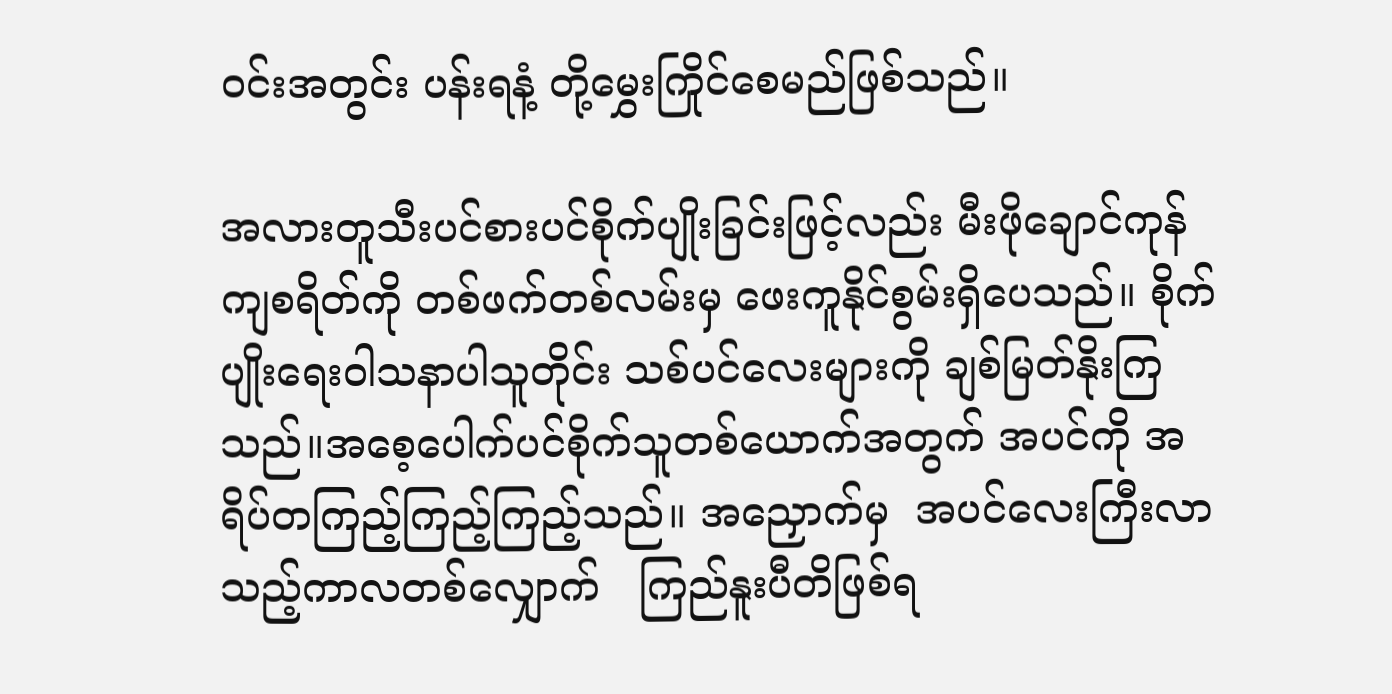ဝင်းအတွင်း ပန်းရနံ့ တို့မွှေးကြိုင်စေမည်ဖြစ်သည်။

အလားတူသီးပင်စားပင်စိုက်ပျိုးခြင်းဖြင့်လည်း မီးဖိုချောင်ကုန်ကျစရိတ်ကို တစ်ဖက်တစ်လမ်းမှ ဖေးကူနိုင်စွမ်းရှိပေသည်။ စိုက်ပျိုးရေးဝါသနာပါသူတိုင်း သစ်ပင်လေးများကို ချစ်မြတ်နိုးကြသည်။အစေ့ပေါက်ပင်စိုက်သူတစ်ယောက်အတွက် အပင်ကို အရိပ်တကြည့်ကြည့်ကြည့်သည်။ အညှောက်မှ  အပင်လေးကြီးလာသည့်ကာလတစ်လျှောက်   ကြည်နူးပီတိဖြစ်ရ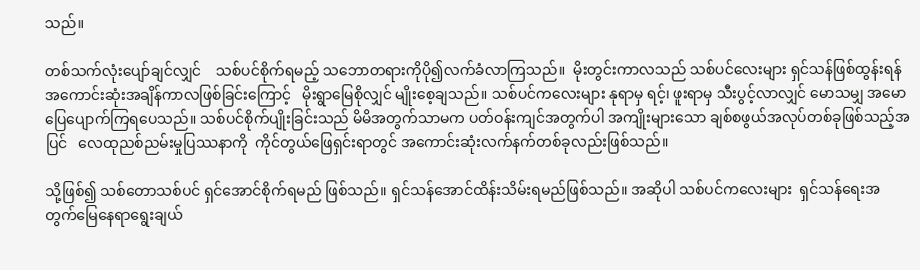သည်။

တစ်သက်လုံးပျော်ချင်လျှင်    သစ်ပင်စိုက်ရမည့် သဘောတရားကိုပို၍လက်ခံလာကြသည်။  မိုးတွင်းကာလသည် သစ်ပင်လေးများ ရှင်သန်ဖြစ်ထွန်းရန်အကောင်းဆုံးအချိန်ကာလဖြစ်ခြင်းကြောင့်   မိုးရွာမြေစိုလျှင် မျိုးစေ့ချသည်။ သစ်ပင်ကလေးများ နုရာမှ ရင့်၊ ဖူးရာမှ သီးပွင့်လာလျှင် မောသမျှ အမောပြေပျောက်ကြရပေသည်။ သစ်ပင်စိုက်ပျိုးခြင်းသည် မိမိအတွက်သာမက ပတ်ဝန်းကျင်အတွက်ပါ အကျိုးများသော ချစ်စဖွယ်အလုပ်တစ်ခုဖြစ်သည့်အပြင်   လေထုညစ်ညမ်းမှုပြဿနာကို  ကိုင်တွယ်ဖြေရှင်းရာတွင် အကောင်းဆုံးလက်နက်တစ်ခုလည်းဖြစ်သည်။

သို့ဖြစ်၍ သစ်တောသစ်ပင် ရှင်အောင်စိုက်ရမည် ဖြစ်သည်။ ရှင်သန်အောင်ထိန်းသိမ်းရမည်ဖြစ်သည်။ အဆိုပါ သစ်ပင်ကလေးများ  ရှင်သန်ရေးအတွက်မြေနေရာရွေးချယ်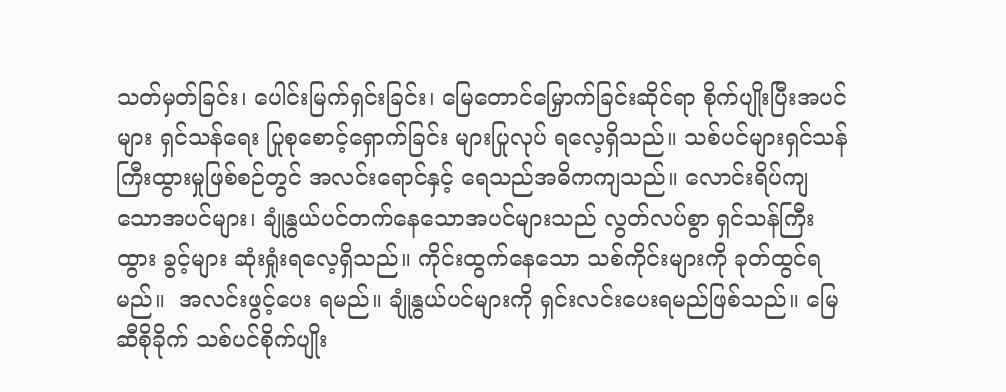သတ်မှတ်ခြင်း၊ ပေါင်းမြက်ရှင်းခြင်း၊ မြေတောင်မြှောက်ခြင်းဆိုင်ရာ စိုက်ပျိုးပြီးအပင်များ ရှင်သန်ရေး ပြုစုစောင့်ရှောက်ခြင်း များပြုလုပ် ရလေ့ရှိသည်။ သစ်ပင်များရှင်သန်ကြီးထွားမှုဖြစ်စဉ်တွင် အလင်းရောင်နှင့် ရေသည်အဓိကကျသည်။ လောင်းရိပ်ကျသောအပင်များ၊ ချုံနွယ်ပင်တက်နေသောအပင်များသည် လွတ်လပ်စွာ ရှင်သန်ကြီးထွား ခွင့်များ ဆုံးရှုံးရလေ့ရှိသည်။ ကိုင်းထွက်နေသော သစ်ကိုင်းများကို ခုတ်ထွင်ရမည်။  အလင်းဖွင့်ပေး ရမည်။ ချုံနွယ်ပင်များကို ရှင်းလင်းပေးရမည်ဖြစ်သည်။ မြေဆီစိုခိုက် သစ်ပင်စိုက်ပျိုး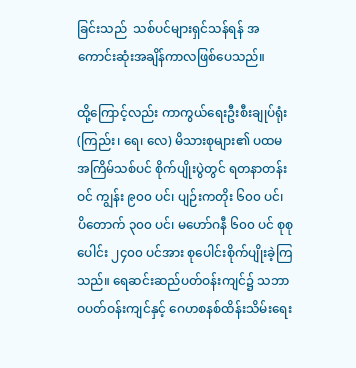ခြင်းသည်  သစ်ပင်များရှင်သန်ရန် အကောင်းဆုံးအချိန်ကာလဖြစ်ပေသည်။

ထို့ကြောင့်လည်း ကာကွယ်ရေးဦးစီးချုပ်ရုံး(ကြည်း၊ ရေ၊ လေ) မိသားစုများ၏ ပထမအကြိမ်သစ်ပင် စိုက်ပျိုးပွဲတွင် ရတနာတန်းဝင် ကျွန်း ၉၀၀ ပင်၊ ပျဉ်းကတိုး ၆၀၀ ပင်၊ ပိတောက် ၃၀၀ ပင်၊ မဟော်ဂနီ ၆၀၀ ပင် စုစုပေါင်း ၂၄၀၀ ပင်အား စုပေါင်းစိုက်ပျိုးခဲ့ကြသည်။ ရေဆင်းဆည်ပတ်ဝန်းကျင်၌ သဘာဝပတ်ဝန်းကျင်နှင့် ဂေဟစနစ်ထိန်းသိမ်းရေး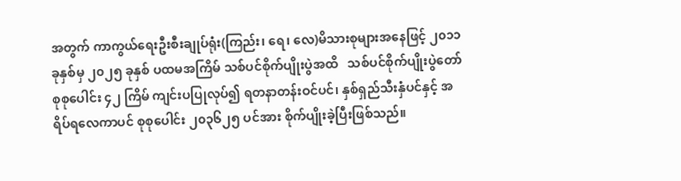အတွက် ကာကွယ်ရေးဦးစီးချုပ်ရုံး(ကြည်း၊ ရေ၊ လေ)မိသားစုများအနေဖြင့် ၂၀၁၁ ခုနှစ်မှ ၂၀၂၅ ခုနှစ် ပထမအကြိမ် သစ်ပင်စိုက်ပျိုးပွဲအထိ   သစ်ပင်စိုက်ပျိုးပွဲတော် စုစုပေါင်း ၄၂ ကြိမ် ကျင်းပပြုလုပ်၍ ရတနာတန်းဝင်ပင်၊ နှစ်ရှည်သီးနှံပင်နှင့် အရိပ်ရလေကာပင် စုစုပေါင်း ၂၀၃၆၂၅ ပင်အား စိုက်ပျိုးခဲ့ပြီးဖြစ်သည်။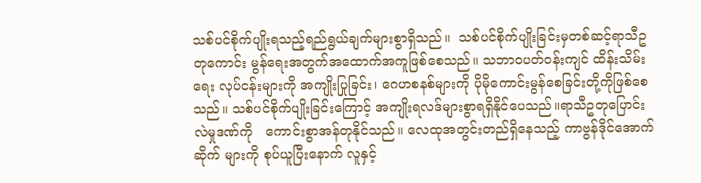သစ်ပင်စိုက်ပျိုးရသည့်ရည်ရွယ်ချက်များစွာရှိသည်။  သစ်ပင်စိုက်ပျိုးခြင်းမှတစ်ဆင့်ရာသီဥတုကောင်း မွန်ရေးအတွက်အထောက်အကူဖြစ်စေသည်။ သဘာဝပတ်ဝန်းကျင် ထိန်းသိမ်းရေး လုပ်ငန်းများကို အကျိုးပြုခြင်း၊ ဂေဟစနစ်များကို ပိုမိုကောင်းမွန်စေခြင်းတို့ကိုဖြစ်စေသည်။ သစ်ပင်စိုက်ပျိုးခြင်းကြောင့် အကျိုးရလဒ်များစွာရရှိနိုင်ပေသည်။ရာသီဥတုပြောင်းလဲမှုဒဏ်ကို   ကောင်းစွာအန်တုနိုင်သည်။ လေထုအတွင်းတည်ရှိနေသည့် ကာဗွန်ဒိုင်အောက်ဆိုက် များကို စုပ်ယူပြီးနောက် လူနှင့်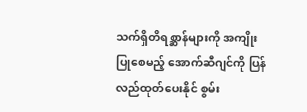သက်ရှိတိရစ္ဆာန်များကို အကျိုးပြုစေမည့် အောက်ဆီဂျင်ကို ပြန်လည်ထုတ်ပေးနိုင် စွမ်း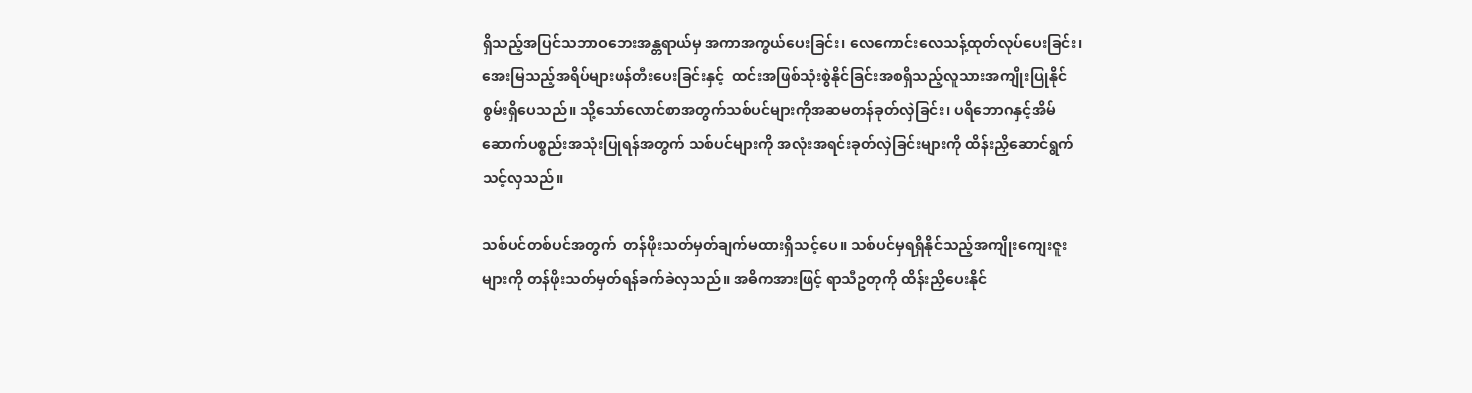ရှိသည့်အပြင်သဘာဝဘေးအန္တရာယ်မှ အကာအကွယ်ပေးခြင်း၊ လေကောင်းလေသန့်ထုတ်လုပ်ပေးခြင်း၊အေးမြသည့်အရိပ်များဖန်တီးပေးခြင်းနှင့်  ထင်းအဖြစ်သုံးစွဲနိုင်ခြင်းအစရှိသည့်လူသားအကျိုးပြုနိုင်စွမ်းရှိပေသည်။ သို့သော်လောင်စာအတွက်သစ်ပင်များကိုအဆမတန်ခုတ်လှဲခြင်း၊ ပရိဘောဂနှင့်အိမ်ဆောက်ပစ္စည်းအသုံးပြုရန်အတွက် သစ်ပင်များကို အလုံးအရင်းခုတ်လှဲခြင်းများကို ထိန်းညှိဆောင်ရွက်သင့်လှသည်။

သစ်ပင်တစ်ပင်အတွက်  တန်ဖိုးသတ်မှတ်ချက်မထားရှိသင့်ပေ။ သစ်ပင်မှရရှိနိုင်သည့်အကျိုးကျေးဇူးများကို တန်ဖိုးသတ်မှတ်ရန်ခက်ခဲလှသည်။ အဓိကအားဖြင့် ရာသီဥတုကို ထိန်းညှိပေးနိုင်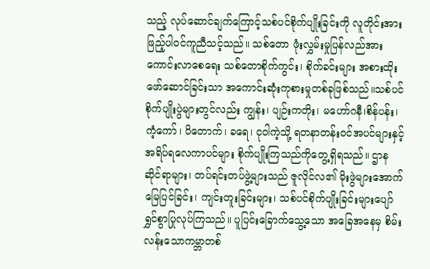သည့် လုပ်ဆောင်ချက်ကြောင့်သစ်ပင်စိုက်ပျိုးခြင်းကို လူတိုင်းအားဖြည့်ပါဝင်ကူညီသင့်သည်။ သစ်တော ဖုံးလွှမ်းမှုပြန်လည်အားကောင်းလာစေရေး သစ်တောစိုက်ကွင်း၊ စိုက်ခင်းများ အစားထိုး ဖော်ဆောင်ခြင်းသာ အကောင်းဆုံးကုစားမှုတစ်ခုဖြစ်သည်။သစ်ပင် စိုက်ပျိုးပွဲများတွင်လည်း ကျွန်း၊ ပျဉ်းကတိုး၊ မဟော်ဂနီ၊စိန်ပန်း၊ ကံ့ကော်၊ ပိတောက်၊ ခရေ၊ ငုဝါကဲ့သို့ ရတနာတန်းဝင်အပင်များနှင့်အရိပ်ရလေကာပင်များ စိုက်ပျိုးကြသည်ကိုတွေ့ရှိရသည်။ ဌာနဆိုင်ရာများ၊ တပ်ရင်းတပ်ဖွဲ့များသည် ဇူလိုင်လ၏ မိုးဖွဲများအောက် မြေပြင်ခြင်း၊ ကျင်းတူးခြင်းများ၊ သစ်ပင်စိုက်ပျိုးခြင်းများပျော်ရွှင်စွာပြုလုပ်ကြသည်။ ပူပြင်းခြောက်သွေ့သော အခြေအနေမှ စိမ်းလန်းသောကမ္ဘာတစ်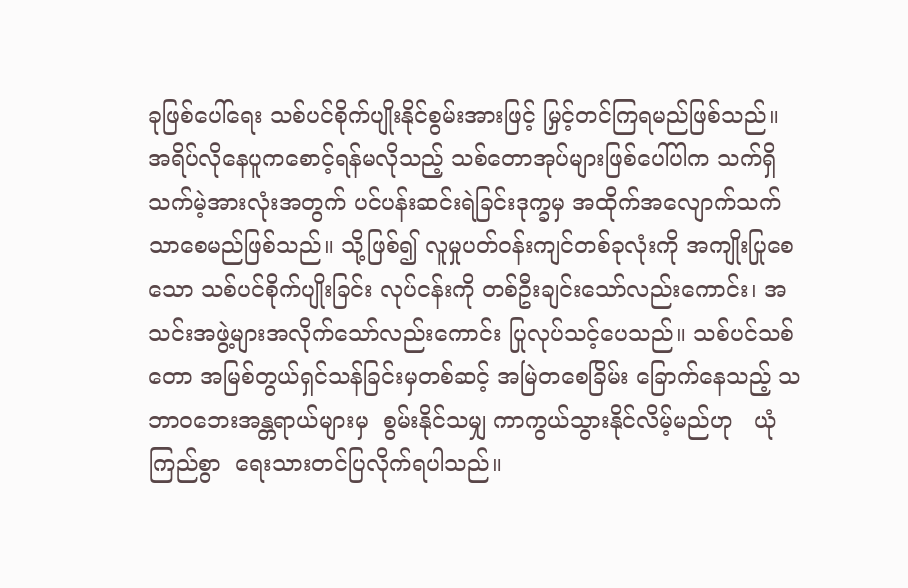ခုဖြစ်ပေါ်ရေး သစ်ပင်စိုက်ပျိုးနိုင်စွမ်းအားဖြင့် မြှင့်တင်ကြရမည်ဖြစ်သည်။ အရိပ်လိုနေပူကစောင့်ရန်မလိုသည့် သစ်တောအုပ်များဖြစ်ပေါ်ပါက သက်ရှိသက်မဲ့အားလုံးအတွက် ပင်ပန်းဆင်းရဲခြင်းဒုက္ခမှ အထိုက်အလျောက်သက်သာစေမည်ဖြစ်သည်။ သို့ဖြစ်၍ လူမှုပတ်ဝန်းကျင်တစ်ခုလုံးကို အကျိုးပြုစေသော သစ်ပင်စိုက်ပျိုးခြင်း လုပ်ငန်းကို တစ်ဦးချင်းသော်လည်းကောင်း၊ အသင်းအဖွဲ့များအလိုက်သော်လည်းကောင်း ပြုလုပ်သင့်ပေသည်။ သစ်ပင်သစ်တော အမြစ်တွယ်ရှင်သန်ခြင်းမှတစ်ဆင့် အမြဲတစေခြိမ်း ခြောက်နေသည့် သဘာဝဘေးအန္တရာယ်များမှ  စွမ်းနိုင်သမျှ ကာကွယ်သွားနိုင်လိမ့်မည်ဟု   ယုံကြည်စွာ  ရေးသားတင်ပြလိုက်ရပါသည်။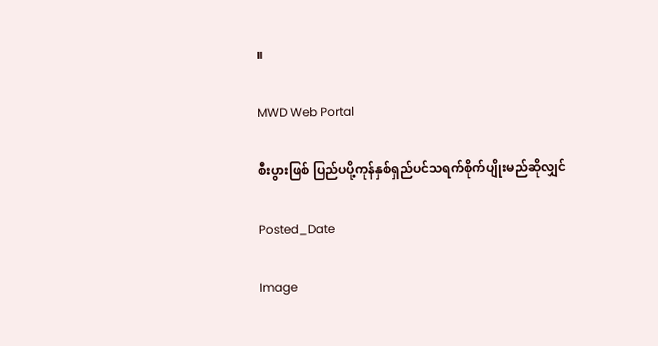။

MWD Web Portal

စီးပွားဖြစ် ပြည်ပပို့ကုန်နှစ်ရှည်ပင်သရက်စိုက်ပျိုးမည်ဆိုလျှင်

Posted_Date

Image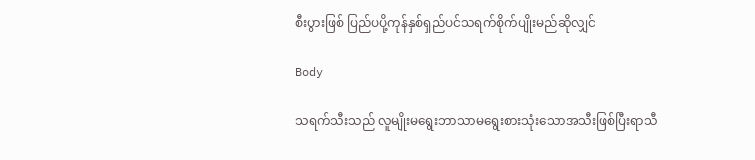စီးပွားဖြစ် ပြည်ပပို့ကုန်နှစ်ရှည်ပင်သရက်စိုက်ပျိုးမည်ဆိုလျှင်

Body

သရက်သီးသည် လူမျိုးမရွေးဘာသာမရွေးစားသုံးသောအသီးဖြစ်ပြီးရာသီ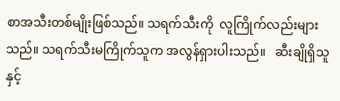စာအသီးတစ်မျိုးဖြစ်သည်။ သရက်သီးကို  လူကြိုက်လည်းများသည်။ သရက်သီးမကြိုက်သူက အလွန်ရှားပါးသည်။   ဆီးချိုရှိသူနှင့်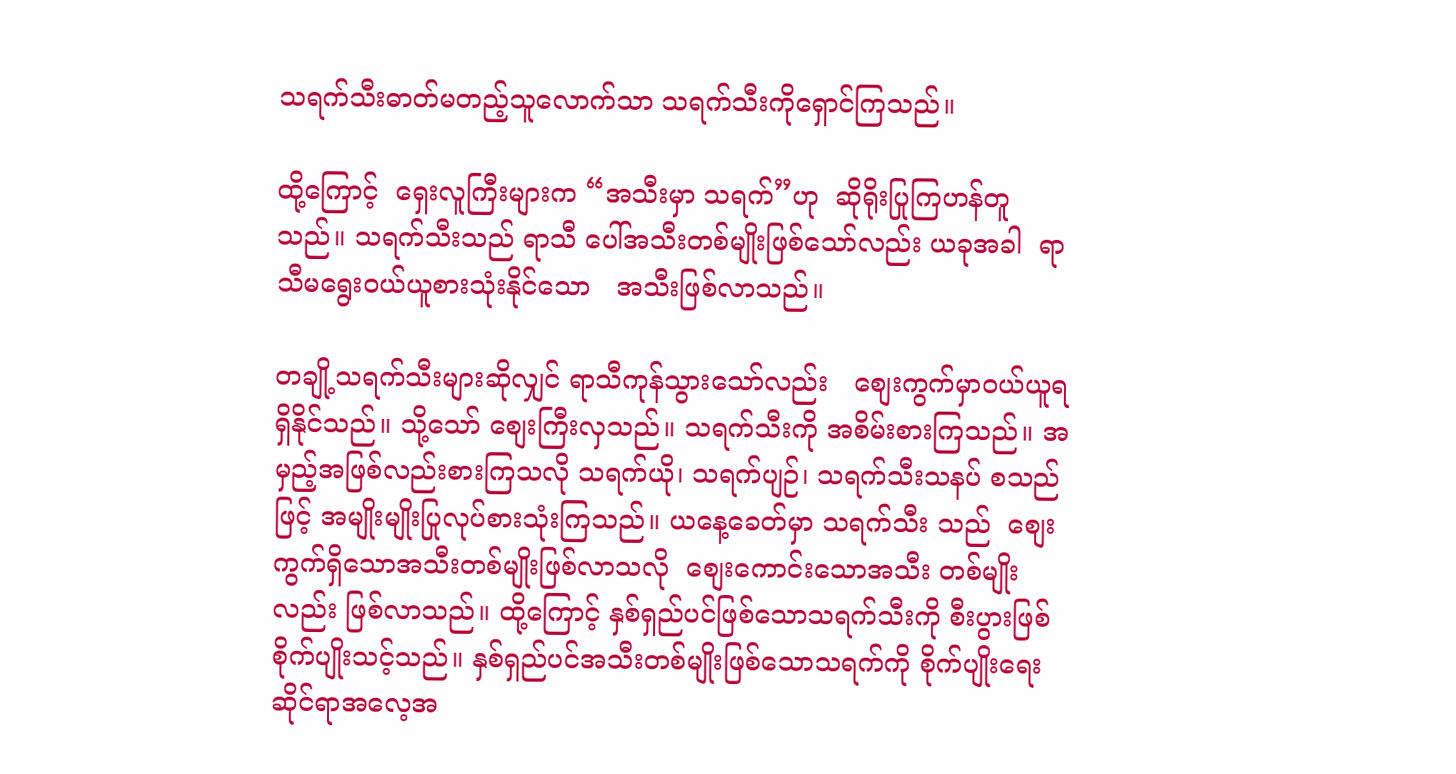သရက်သီးဓာတ်မတည့်သူလောက်သာ သရက်သီးကိုရှောင်ကြသည်။

ထို့ကြောင့်  ရှေးလူကြီးများက “အသီးမှာ သရက်”ဟု  ဆိုရိုးပြုကြဟန်တူသည်။ သရက်သီးသည် ရာသီ ပေါ်အသီးတစ်မျိုးဖြစ်သော်လည်း ယခုအခါ  ရာသီမရွေးဝယ်ယူစားသုံးနိုင်သော   အသီးဖြစ်လာသည်။

တချို့သရက်သီးများဆိုလျှင် ရာသီကုန်သွားသော်လည်း   စျေးကွက်မှာဝယ်ယူရရှိနိုင်သည်။ သို့သော် စျေးကြီးလှသည်။ သရက်သီးကို အစိမ်းစားကြသည်။ အမှည့်အဖြစ်လည်းစားကြသလို သရက်ယို၊ သရက်ပျဉ်၊ သရက်သီးသနပ် စသည်ဖြင့် အမျိုးမျိုးပြုလုပ်စားသုံးကြသည်။ ယနေ့ခေတ်မှာ သရက်သီး သည်  စျေးကွက်ရှိသောအသီးတစ်မျိုးဖြစ်လာသလို  စျေးကောင်းသောအသီး တစ်မျိုးလည်း ဖြစ်လာသည်။ ထို့ကြောင့် နှစ်ရှည်ပင်ဖြစ်သောသရက်သီးကို စီးပွားဖြစ်စိုက်ပျိုးသင့်သည်။ နှစ်ရှည်ပင်အသီးတစ်မျိုးဖြစ်သောသရက်ကို စိုက်ပျိုးရေးဆိုင်ရာအလေ့အ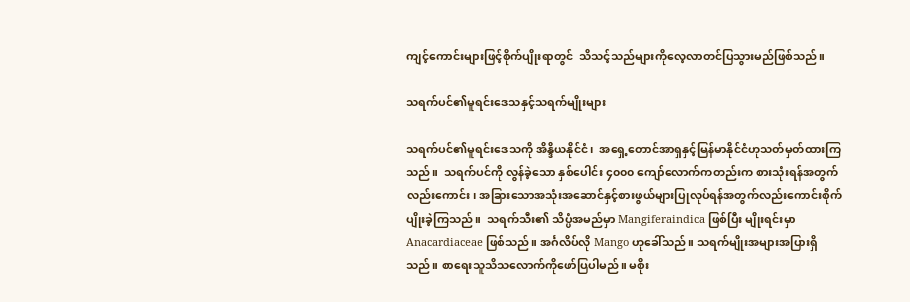ကျင့်ကောင်းများဖြင့်စိုက်ပျိုးရာတွင်  သိသင့်သည်များကိုလေ့လာတင်ပြသွားမည်ဖြစ်သည်။

သရက်ပင်၏မူရင်းဒေသနှင့်သရက်မျိုးများ

သရက်ပင်၏မူရင်းဒေသကို အိန္ဒိယနိုင်ငံ၊  အရှေ့တောင်အာရှနှင့်မြန်မာနိုင်ငံဟုသတ်မှတ်ထားကြသည်။  သရက်ပင်ကို လွန်ခဲ့သော နှစ်ပေါင်း ၄၀၀၀ ကျော်လောက်ကတည်းက စားသုံးရန်အတွက်လည်းကောင်း၊ အခြားသောအသုံးအဆောင်နှင့်စားဖွယ်များပြုလုပ်ရန်အတွက်လည်းကောင်းစိုက်ပျိုးခဲ့ကြသည်။  သရက်သီး၏ သိပ္ပံအမည်မှာ Mangiferaindica ဖြစ်ပြီး မျိုးရင်းမှာ Anacardiaceae ဖြစ်သည်။ အင်္ဂလိပ်လို Mango ဟုခေါ်သည်။ သရက်မျိုးအများအပြားရှိသည်။ စာရေးသူသိသလောက်ကိုဖော်ပြပါမည်။ မစိုး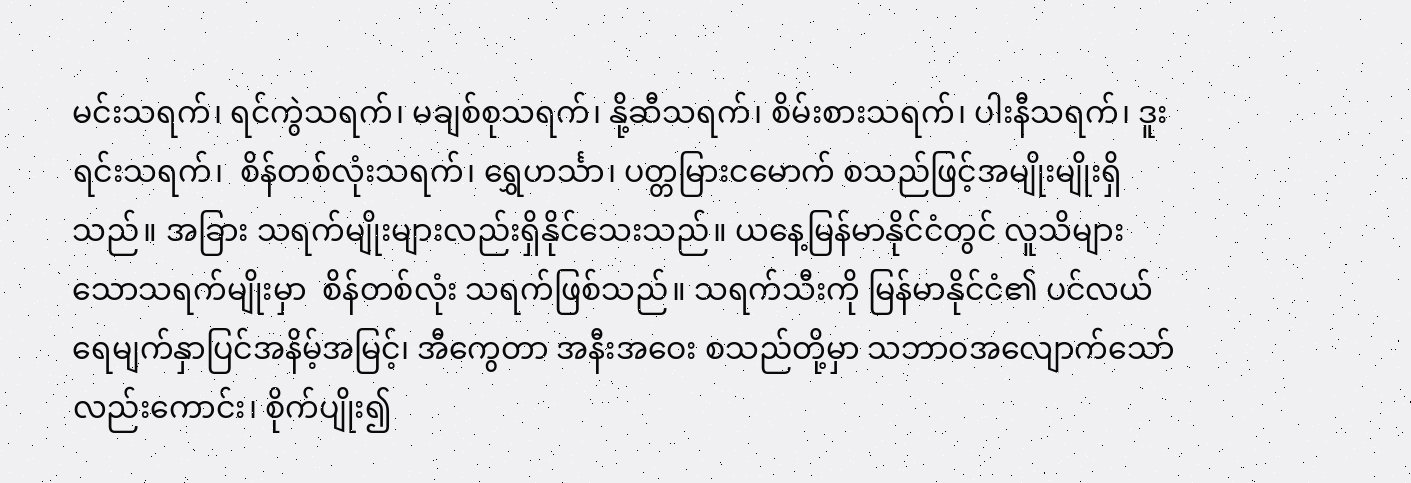မင်းသရက်၊ ရင်ကွဲသရက်၊ မချစ်စုသရက်၊ နို့ဆီသရက်၊ စိမ်းစားသရက်၊ ပါးနီသရက်၊ ဒူးရင်းသရက်၊  စိန်တစ်လုံးသရက်၊ ရွှေဟင်္သာ၊ ပတ္တမြားငမောက် စသည်ဖြင့်အမျိုးမျိုးရှိသည်။ အခြား သရက်မျိုးများလည်းရှိနိုင်သေးသည်။ ယနေ့မြန်မာနိုင်ငံတွင် လူသိများသောသရက်မျိုးမှာ  စိန်တစ်လုံး သရက်ဖြစ်သည်။ သရက်သီးကို မြန်မာနိုင်ငံ၏ ပင်လယ်ရေမျက်နှာပြင်အနိမ့်အမြင့်၊ အီကွေတာ အနီးအဝေး စသည်တို့မှာ သဘာဝအလျောက်သော်လည်းကောင်း၊ စိုက်ပျိုး၍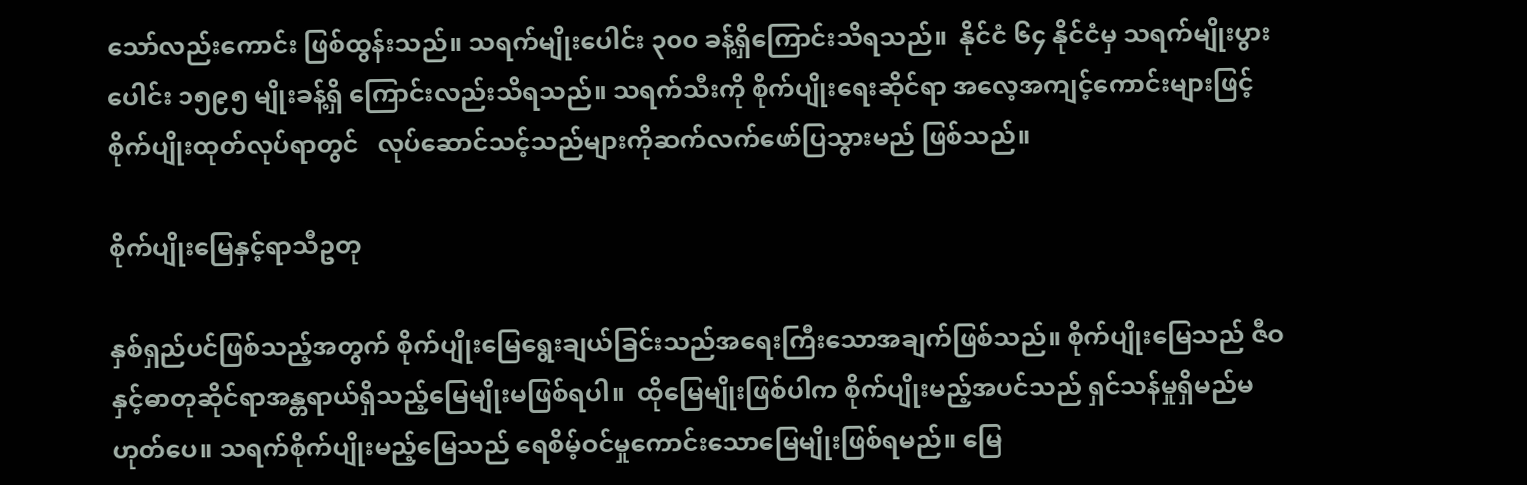သော်လည်းကောင်း ဖြစ်ထွန်းသည်။ သရက်မျိုးပေါင်း ၃၀၀ ခန့်ရှိကြောင်းသိရသည်။  နိုင်ငံ ၆၄ နိုင်ငံမှ သရက်မျိုးပွားပေါင်း ၁၅၉၅ မျိုးခန့်ရှိ ကြောင်းလည်းသိရသည်။ သရက်သီးကို စိုက်ပျိုးရေးဆိုင်ရာ အလေ့အကျင့်ကောင်းများဖြင့်စိုက်ပျိုးထုတ်လုပ်ရာတွင်   လုပ်ဆောင်သင့်သည်များကိုဆက်လက်ဖော်ပြသွားမည် ဖြစ်သည်။

စိုက်ပျိုးမြေနှင့်ရာသီဥတု

နှစ်ရှည်ပင်ဖြစ်သည့်အတွက် စိုက်ပျိုးမြေရွေးချယ်ခြင်းသည်အရေးကြီးသောအချက်ဖြစ်သည်။ စိုက်ပျိုးမြေသည် ဇီဝနှင့်ဓာတုဆိုင်ရာအန္တရာယ်ရှိသည့်မြေမျိုးမဖြစ်ရပါ။  ထိုမြေမျိုးဖြစ်ပါက စိုက်ပျိုးမည့်အပင်သည် ရှင်သန်မှုရှိမည်မဟုတ်ပေ။ သရက်စိုက်ပျိုးမည့်မြေသည် ရေစိမ့်ဝင်မှုကောင်းသောမြေမျိုးဖြစ်ရမည်။ မြေ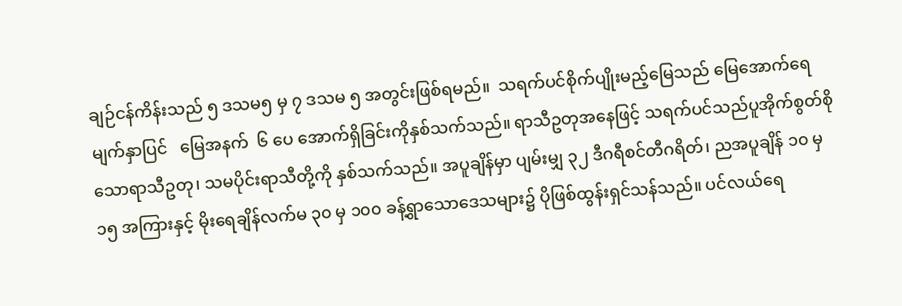ချဉ်ငန်ကိန်းသည် ၅ ဒသမ၅ မှ ၇ ဒသမ ၅ အတွင်းဖြစ်ရမည်။  သရက်ပင်စိုက်ပျိုးမည့်မြေသည် မြေအောက်ရေမျက်နှာပြင်   မြေအနက်  ၆ ပေ အောက်ရှိခြင်းကိုနှစ်သက်သည်။ ရာသီဥတုအနေဖြင့် သရက်ပင်သည်ပူအိုက်စွတ်စိုသောရာသီဥတု၊ သမပိုင်းရာသီတို့ကို နှစ်သက်သည်။ အပူချိန်မှာ ပျမ်းမျှ ၃၂ ဒီဂရီစင်တီဂရိတ်၊ ညအပူချိန် ၁၀ မှ ၁၅ အကြားနှင့် မိုးရေချိန်လက်မ ၃၀ မှ ၁၀၀ ခန့်ရွာသောဒေသများ၌ ပိုဖြစ်ထွန်းရှင်သန်သည်။ ပင်လယ်ရေ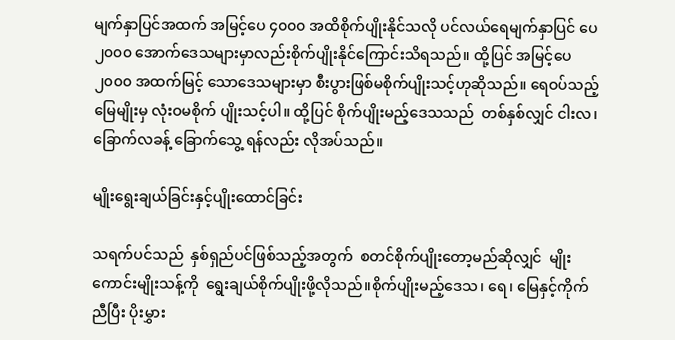မျက်နှာပြင်အထက် အမြင့်ပေ ၄၀၀၀ အထိစိုက်ပျိုးနိုင်သလို ပင်လယ်ရေမျက်နှာပြင် ပေ ၂၀၀၀ အောက်ဒေသများမှာလည်းစိုက်ပျိုးနိုင်ကြောင်းသိရသည်။ ထို့ပြင် အမြင့်ပေ ၂၀၀၀ အထက်မြင့် သောဒေသများမှာ စီးပွားဖြစ်မစိုက်ပျိုးသင့်ဟုဆိုသည်။ ရေဝပ်သည့်မြေမျိုးမှ လုံးဝမစိုက် ပျိုးသင့်ပါ။ ထို့ပြင် စိုက်ပျိုးမည့်ဒေသသည်  တစ်နှစ်လျှင် ငါးလ၊ ခြောက်လခန့် ခြောက်သွေ့ ရန်လည်း လိုအပ်သည်။

မျိုးရွေးချယ်ခြင်းနှင့်ပျိုးထောင်ခြင်း

သရက်ပင်သည်  နှစ်ရှည်ပင်ဖြစ်သည့်အတွက်  စတင်စိုက်ပျိုးတော့မည်ဆိုလျှင်  မျိုးကောင်းမျိုးသန့်ကို  ရွေးချယ်စိုက်ပျိုးဖို့လိုသည်။စိုက်ပျိုးမည့်ဒေသ၊ ရေ၊ မြေနှင့်ကိုက်ညီပြီး ပိုးမွှား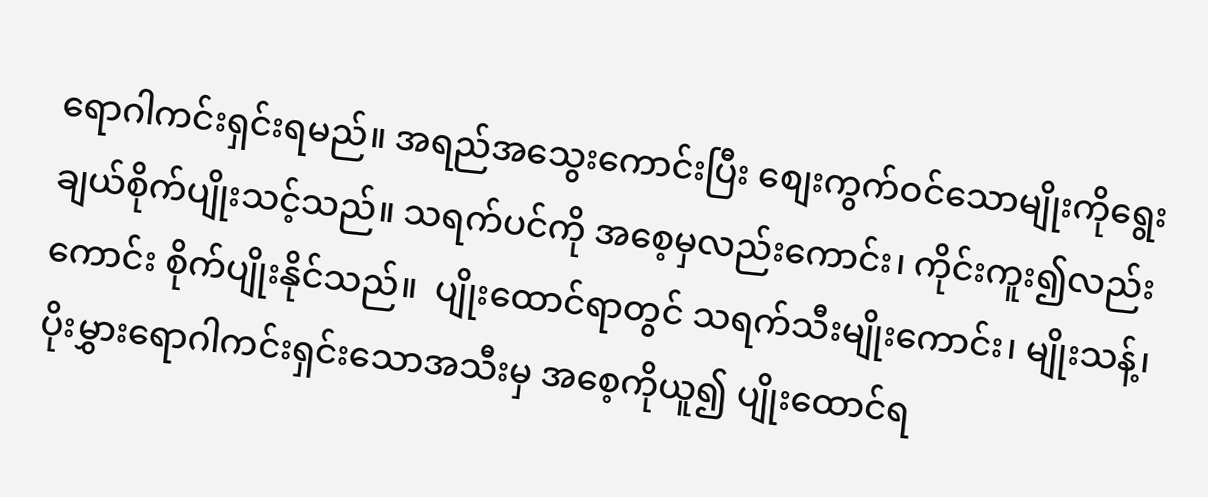ရောဂါကင်းရှင်းရမည်။ အရည်အသွေးကောင်းပြီး စျေးကွက်ဝင်သောမျိုးကိုရွေးချယ်စိုက်ပျိုးသင့်သည်။ သရက်ပင်ကို အစေ့မှလည်းကောင်း၊ ကိုင်းကူး၍လည်းကောင်း စိုက်ပျိုးနိုင်သည်။  ပျိုးထောင်ရာတွင် သရက်သီးမျိုးကောင်း၊ မျိုးသန့်၊ပိုးမွှားရောဂါကင်းရှင်းသောအသီးမှ အစေ့ကိုယူ၍ ပျိုးထောင်ရ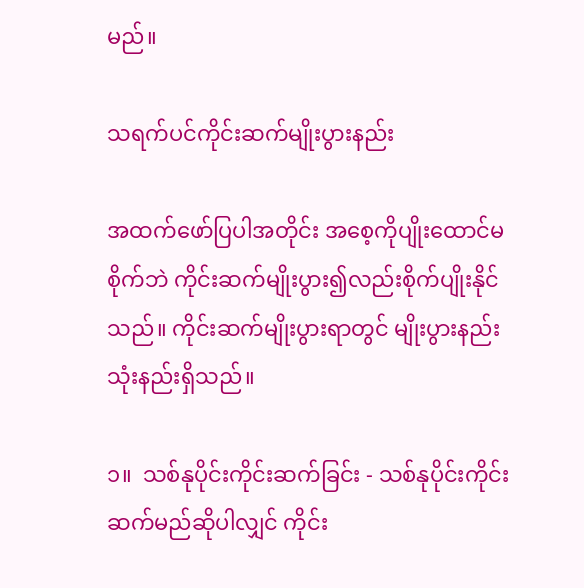မည်။

သရက်ပင်ကိုင်းဆက်မျိုးပွားနည်း

အထက်ဖော်ပြပါအတိုင်း အစေ့ကိုပျိုးထောင်မစိုက်ဘဲ ကိုင်းဆက်မျိုးပွား၍လည်းစိုက်ပျိုးနိုင်သည်။ ကိုင်းဆက်မျိုးပွားရာတွင် မျိုးပွားနည်း သုံးနည်းရှိသည်။

၁။  သစ်နုပိုင်းကိုင်းဆက်ခြင်း - သစ်နုပိုင်းကိုင်းဆက်မည်ဆိုပါလျှင် ကိုင်း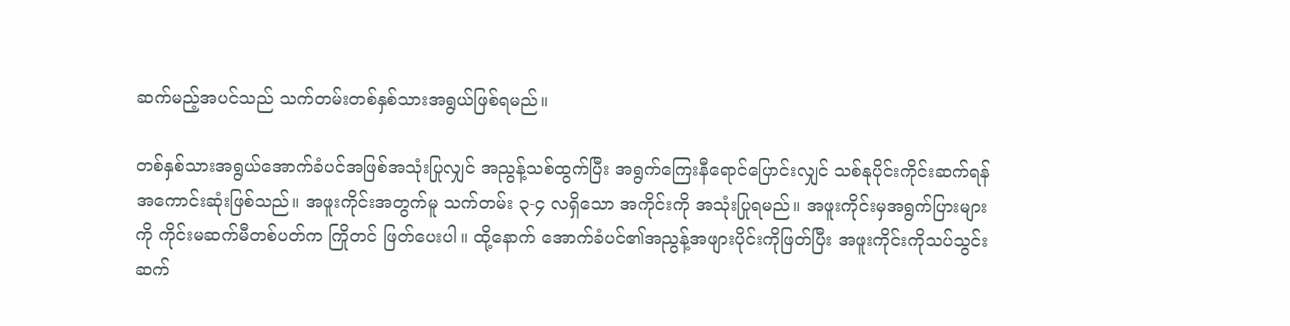ဆက်မည့်အပင်သည် သက်တမ်းတစ်နှစ်သားအရွယ်ဖြစ်ရမည်။

တစ်နှစ်သားအရွယ်အောက်ခံပင်အဖြစ်အသုံးပြုလျှင် အညွန့်သစ်ထွက်ပြီး အရွက်ကြေးနီရောင်ပြောင်းလျှင် သစ်နုပိုင်းကိုင်းဆက်ရန်အကောင်းဆုံးဖြစ်သည်။ အဖူးကိုင်းအတွက်မူ သက်တမ်း ၃-၄ လရှိသော အကိုင်းကို အသုံးပြုရမည်။ အဖူးကိုင်းမှအရွက်ပြားများကို ကိုင်းမဆက်မီတစ်ပတ်က ကြိုတင် ဖြတ်ပေးပါ။ ထို့နောက် အောက်ခံပင်၏အညွန့်အဖျားပိုင်းကိုဖြတ်ပြီး အဖူးကိုင်းကိုသပ်သွင်းဆက်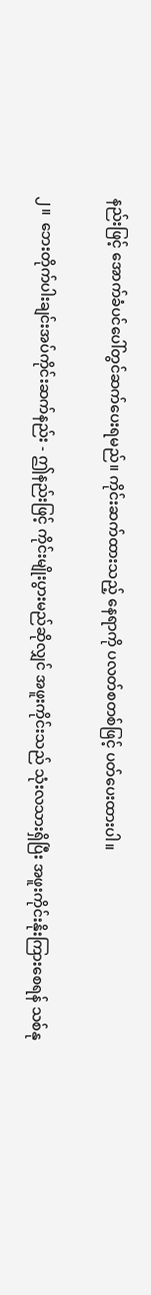နည်းဖြင့် အောက်ခံပင်ပေါ်တွင်ဆက်ပေးရမည်။ ကိုင်းဆက်ထားသည့် နေရာကို ပလတ်စတစ်ဖြင့် ပတ်ပေးထားပါ။

၂။  ဘေးတိုက်ပါးချင်းအပ်ကိုင်းဆက်နည်း - ဤနည်းဖြင့် ကိုင်းမျိုးပွားမည်ဆိုလျှင် အဖူးကိုင်းသည် သုံးလသားရှိပြီး အဖူးကိုင်းနိုးကြားစေရန် သစ်နု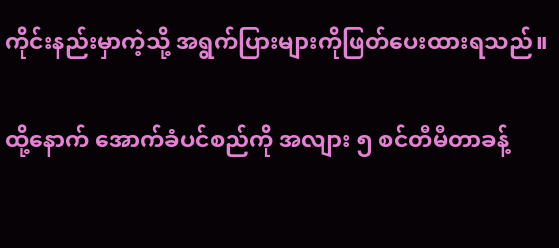ကိုင်းနည်းမှာကဲ့သို့ အရွက်ပြားများကိုဖြတ်ပေးထားရသည်။

ထို့နောက် အောက်ခံပင်စည်ကို အလျား ၅ စင်တီမီတာခန့်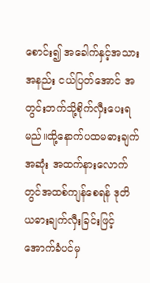စောင်း၍ အခေါက်နှင့်အသားအနည်း ငယ်ပြတ်အောင် အတွင်းဘက်သို့စိုက်လှီးပေးရမည်။ထို့နောက်ပထမဓားချက်အဆုံး အထက်နားလောက်တွင်အထစ်ကျန်စေရန် ဒုတိယဓားချက်လှီးခြင်းဖြင့် အောက်ခံပင်မှ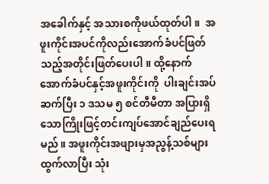အခေါက်နှင့် အသားစကိုဖယ်ထုတ်ပါ။  အဖူးကိုင်းအပင်ကိုလည်းအောက်ခံပင်ဖြတ်သည့်အတိုင်းဖြတ်ပေးပါ။ ထို့နောက် အောက်ခံပင်နှင့်အဖူးကိုင်းကို  ပါးချင်းအပ်ဆက်ပြီး ၁ ဒသမ ၅ စင်တီမီတာ အပြားရှိသောကြိုးဖြင့်တင်းကျပ်အောင်ချည်ပေးရမည်။ အဖူးကိုင်းအဖျားမှအညွန့်သစ်များထွက်လာပြီး သုံး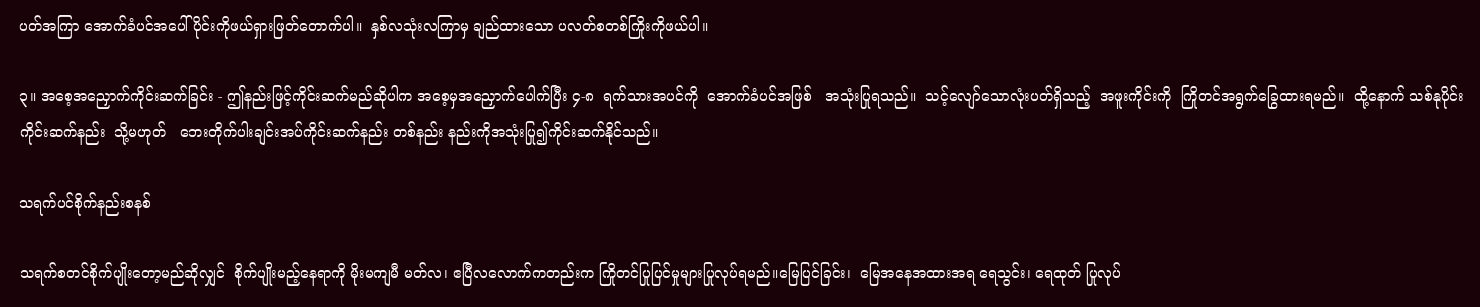ပတ်အကြာ အောက်ခံပင်အပေါ်ပိုင်းကိုဖယ်ရှားဖြတ်တောက်ပါ။  နှစ်လသုံးလကြာမှ ချည်ထားသော ပလတ်စတစ်ကြိုးကိုဖယ်ပါ။

၃။ အစေ့အညှောက်ကိုင်းဆက်ခြင်း - ဤနည်းဖြင့်ကိုင်းဆက်မည်ဆိုပါက အစေ့မှအညှောက်ပေါက်ပြီး ၄-၈  ရက်သားအပင်ကို  အောက်ခံပင်အဖြစ်   အသုံးပြုရသည်။  သင့်လျော်သောလုံးပတ်ရှိသည့်  အဖူးကိုင်းကို  ကြိုတင်အရွက်ခြွေထားရမည်။  ထို့နောက် သစ်နုပိုင်းကိုင်းဆက်နည်း  သို့မဟုတ်   ဘေးတိုက်ပါးချင်းအပ်ကိုင်းဆက်နည်း တစ်နည်း နည်းကိုအသုံးပြု၍ကိုင်းဆက်နိုင်သည်။

သရက်ပင်စိုက်နည်းစနစ်

သရက်စတင်စိုက်ပျိုးတော့မည်ဆိုလျှင်  စိုက်ပျိုးမည့်နေရာကို မိုးမကျမီ မတ်လ၊ ဧပြီလလောက်ကတည်းက ကြိုတင်ပြုပြင်မှုများပြုလုပ်ရမည်။မြေပြင်ခြင်း၊  မြေအနေအထားအရ ရေသွင်း၊ ရေထုတ် ပြုလုပ်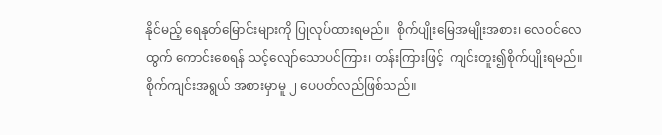နိုင်မည့် ရေနုတ်မြောင်းများကို ပြုလုပ်ထားရမည်။  စိုက်ပျိုးမြေအမျိုးအစား၊ လေဝင်လေထွက် ကောင်းစေရန် သင့်လျော်သောပင်ကြား၊ တန်းကြားဖြင့်  ကျင်းတူး၍စိုက်ပျိုးရမည်။   စိုက်ကျင်းအရွယ် အစားမှာမူ ၂ ပေပတ်လည်ဖြစ်သည်။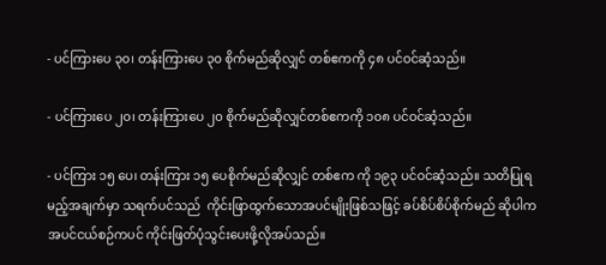- ပင်ကြားပေ ၃၀၊ တန်းကြားပေ ၃၀ စိုက်မည်ဆိုလျှင် တစ်ဧကကို ၄၈ ပင်ဝင်ဆံ့သည်။

- ပင်ကြားပေ ၂၀၊ တန်းကြားပေ ၂၀ စိုက်မည်ဆိုလျှင်တစ်ဧကကို ၁၀၈ ပင်ဝင်ဆံ့သည်။

- ပင်ကြား ၁၅ ပေ၊ တန်းကြား ၁၅ ပေစိုက်မည်ဆိုလျှင် တစ်ဧက ကို ၁၉၃ ပင်ဝင်ဆံ့သည်။ သတိပြုရမည့်အချက်မှာ သရက်ပင်သည်  ကိုင်းဖြာထွက်သောအပင်မျိုးဖြစ်သဖြင့် ခပ်စိပ်စိပ်စိုက်မည် ဆိုပါက  အပင်ငယ်စဉ်ကပင် ကိုင်းဖြတ်ပုံသွင်းပေးဖို့လိုအပ်သည်။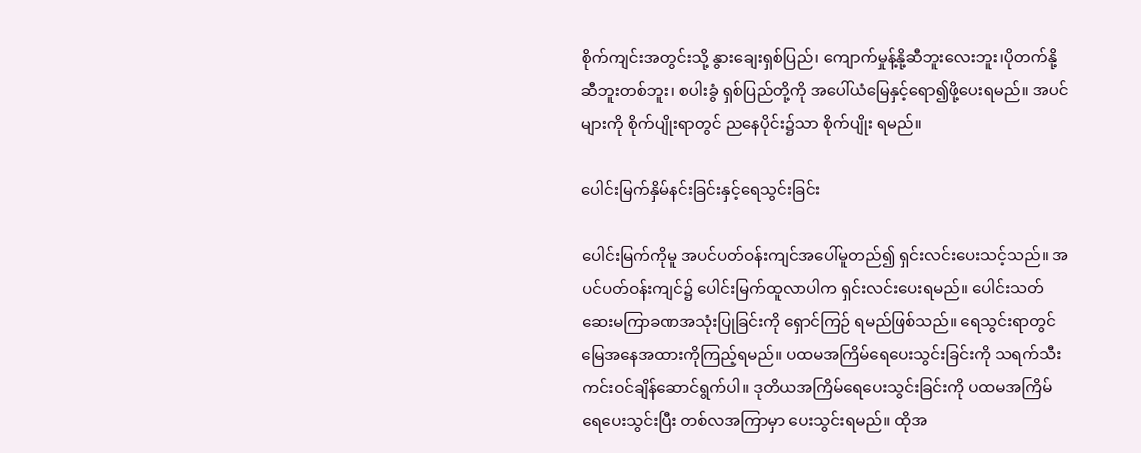စိုက်ကျင်းအတွင်းသို့ နွားချေးရှစ်ပြည်၊ ကျောက်မှုန့်နို့ဆီဘူးလေးဘူး၊ပိုတက်နို့ဆီဘူးတစ်ဘူး၊ စပါးခွံ ရှစ်ပြည်တို့ကို အပေါ်ယံမြေနှင့်ရော၍ဖို့ပေးရမည်။ အပင်များကို စိုက်ပျိုးရာတွင် ညနေပိုင်း၌သာ စိုက်ပျိုး ရမည်။

ပေါင်းမြက်နှိမ်နင်းခြင်းနှင့်ရေသွင်းခြင်း

ပေါင်းမြက်ကိုမူ အပင်ပတ်ဝန်းကျင်အပေါ်မူတည်၍ ရှင်းလင်းပေးသင့်သည်။ အပင်ပတ်ဝန်းကျင်၌ ပေါင်းမြက်ထူလာပါက ရှင်းလင်း‌ပေးရမည်။ ပေါင်းသတ်ဆေးမကြာခဏအသုံးပြုခြင်းကို ရှောင်ကြဉ် ရမည်ဖြစ်သည်။ ရေသွင်းရာတွင်မြေအနေအထားကိုကြည့်ရမည်။ ပထမအကြိမ်ရေပေးသွင်းခြင်းကို သရက်သီးကင်းဝင်ချိန်ဆောင်ရွက်ပါ။ ဒုတိယအကြိမ်ရေပေးသွင်းခြင်းကို ပထမအကြိမ်ရေပေးသွင်းပြီး တစ်လအကြာမှာ ပေးသွင်းရမည်။ ထိုအ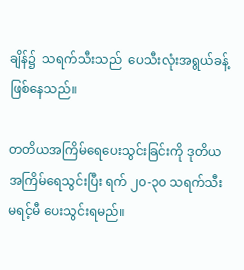ချိန်၌  သရက်သီးသည်  ပေသီးလုံးအရွယ်ခန့်ဖြစ်နေသည်။

တတိယအကြိမ်ရေပေးသွင်းခြင်းကို ဒုတိယအကြိမ်ရေသွင်းပြီး ရက် ၂၀-၃၀ သရက်သီးမရင့်မီ ပေးသွင်းရမည်။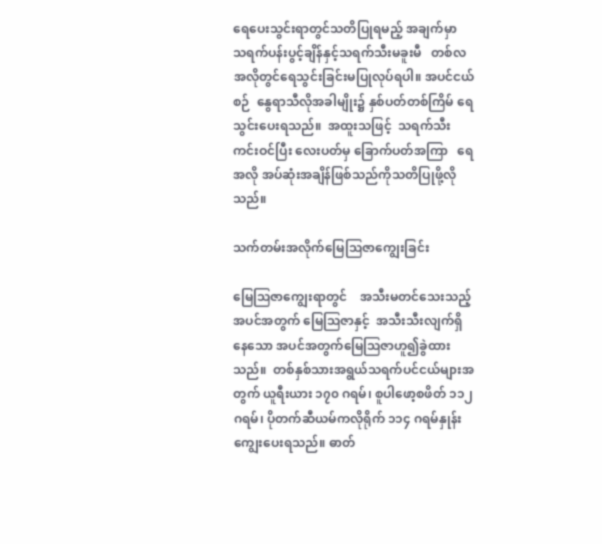ရေပေးသွင်းရာတွင်သတိပြုရမည့် အချက်မှာ  သရက်ပန်းပွင့်ချိန်နှင့်သရက်သီးမခူးမီ   တစ်လအလိုတွင်ရေသွင်းခြင်းမပြုလုပ်ရပါ။ အပင်ငယ်စဉ်  နွေရာသီလိုအခါမျိုး၌ နှစ်ပတ်တစ်ကြိမ် ရေသွင်းပေးရသည်။  အထူးသဖြင့်  သရက်သီးကင်းဝင်ပြီး လေးပတ်မှ ခြောက်ပတ်အကြာ   ရေအလို အပ်ဆုံးအချိန်ဖြစ်သည်ကိုသတိပြုဖို့လိုသည်။

သက်တမ်းအလိုက်မြေဩဇာကျွေးခြင်း

မြေဩဇာကျွေးရာတွင်    အသီးမတင်သေးသည့်အပင်အတွက် မြေဩဇာနှင့်  အသီးသီးလျက်ရှိနေသော အပင်အတွက်မြေဩဇာဟူ၍ခွဲထားသည်။  တစ်နှစ်သားအရွယ်သရက်ပင်ငယ်များအတွက် ယူရီးယား ၁၇၀ ဂရမ်၊ စူပါဖော့စဖိတ် ၁၁၂ ဂရမ်၊ ပိုတက်ဆီယမ်ကလိုရိုက် ၁၁၄ ဂရမ်နှုန်းကျွေးပေးရသည်။ ဓာတ်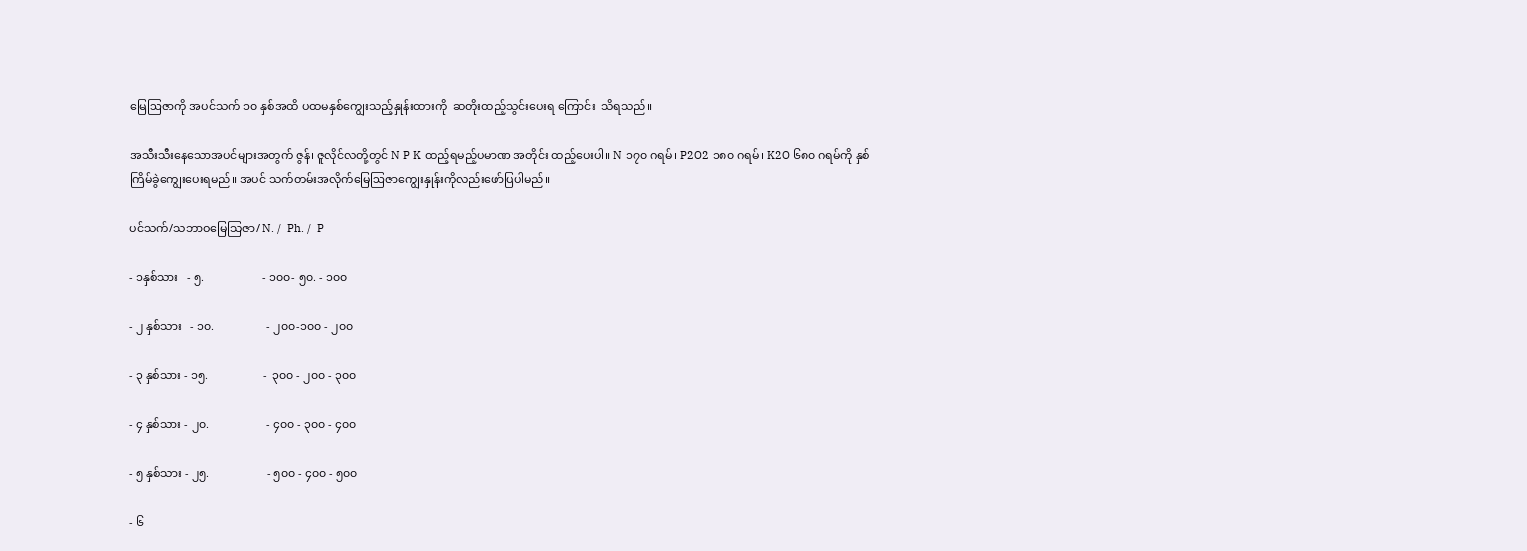မြေဩဇာကို အပင်သက် ၁၀ နှစ်အထိ ပထမနှစ်ကျွေးသည့်နှုန်းထားကို  ဆတိုးထည့်သွင်းပေးရ ကြောင်း  သိရသည်။

အသီးသီးနေသောအပင်များအတွက် ဇွန်၊ ဇူလိုင်လတို့တွင် N P K ထည့်ရမည့်ပမာဏ အတိုင်း ထည့်ပေးပါ။ N ၁၇၀ ဂရမ်၊ P2O2 ၁၈၀ ဂရမ်၊ K2O ၆၈၀ ဂရမ်ကို နှစ်ကြိမ်ခွဲကျွေးပေးရမည်။ အပင် သက်တမ်းအလိုက်မြေဩဇာကျွေးနှုန်းကိုလည်းဖော်ပြပါမည်။

ပင်သက်/သဘာဝမြေသြဇာ/ N. /  Ph. /  P

- ၁နှစ်သား   - ၅.                    - ၁၀၀- ၅၀. - ၁၀၀

- ၂ နှစ်သား   - ၁၀.                  - ၂၀၀-၁၀၀ - ၂၀၀

- ၃ နှစ်သား - ၁၅.                   -  ၃၀၀ - ၂၀၀ - ၃၀၀

- ၄ နှစ်သား - ၂၀.                    - ၄၀၀ - ၃၀၀ - ၄၀၀

- ၅ နှစ်သား - ၂၅.                    - ၅၀၀ - ၄၀၀ - ၅၀၀

- ၆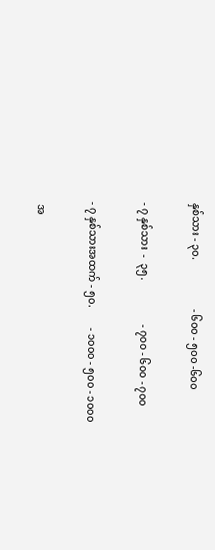နှစ်သား - ၃၀.                   - ၆၀၀ - ၅၀၀ -၆၀၀

- ၇ နှစ်သား  -  ၃၅.                 - ၇၀၀ - ၆၀၀ - ၇၀၀

- ၇ နှစ်သားအထက် - ၅၀.        - ၁၀၀၀ - ၅၀၀ - ၁၀၀၀

 အ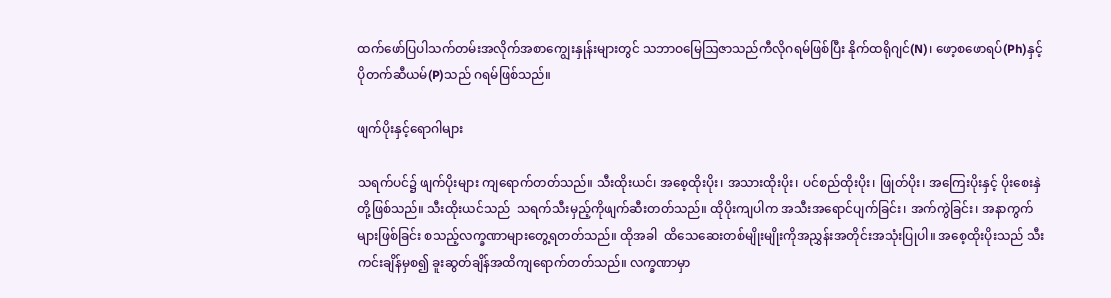ထက်ဖော်ပြပါသက်တမ်းအလိုက်အစာကျွေးနှုန်းများတွင် သဘာဝမြေဩဇာသည်ကီလိုဂရမ်ဖြစ်ပြီး နိုက်ထရိုဂျင်(N)၊ ဖော့စဖောရပ်(Ph)နှင့်ပိုတက်ဆီယမ်(P)သည် ဂရမ်ဖြစ်သည်။

ဖျက်ပိုးနှင့်ရောဂါများ

သရက်ပင်၌ ဖျက်ပိုးများ ကျရောက်တတ်သည်။ သီးထိုးယင်၊ အစေ့ထိုးပိုး၊ အသားထိုးပိုး၊ ပင်စည်ထိုးပိုး၊ ဖြုတ်ပိုး၊ အကြေးပိုးနှင့် ပိုးစေးနှဲတို့ဖြစ်သည်။ သီးထိုးယင်သည်  သရက်သီးမှည့်ကိုဖျက်ဆီးတတ်သည်။ ထိုပိုးကျပါက အသီးအရောင်ပျက်ခြင်း၊ အက်ကွဲခြင်း၊ အနာကွက်များဖြစ်ခြင်း စသည့်လက္ခဏာများတွေ့ရတတ်သည်။ ထိုအခါ  ထိသေဆေးတစ်မျိုးမျိုးကိုအညွှန်းအတိုင်းအသုံးပြုပါ။ အစေ့ထိုးပိုးသည် သီးကင်းချိန်မှစ၍ ခူးဆွတ်ချိန်အထိကျရောက်တတ်သည်။ လက္ခဏာမှာ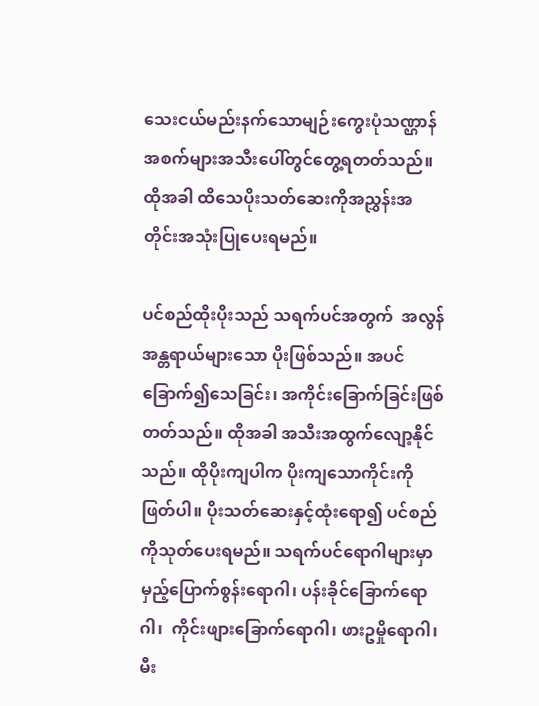သေးငယ်မည်းနက်သောမျဉ်းကွေးပုံသဏ္ဌာန်အစက်များအသီးပေါ်တွင်တွေ့ရတတ်သည်။ထိုအခါ ထိသေပိုးသတ်ဆေးကိုအညွှန်းအတိုင်းအသုံးပြုပေးရမည်။

ပင်စည်ထိုးပိုးသည် သရက်ပင်အတွက်  အလွန်အန္တရာယ်များသော ပိုးဖြစ်သည်။ အပင်ခြောက်၍သေခြင်း၊ အကိုင်းခြောက်ခြင်းဖြစ်တတ်သည်။ ထိုအခါ အသီးအထွက်လျော့နိုင်သည်။ ထိုပိုးကျပါက ပိုးကျသောကိုင်းကိုဖြတ်ပါ။ ပိုးသတ်ဆေးနှင့်ထုံးရော၍ ပင်စည်ကိုသုတ်ပေးရမည်။ သရက်ပင်ရောဂါများမှာ မှည့်ပြောက်စွန်းရောဂါ၊ ပန်းခိုင်ခြောက်ရောဂါ၊  ကိုင်းဖျား‌ခြောက်ရောဂါ၊ ဖားဥမှိုရောဂါ၊  မီး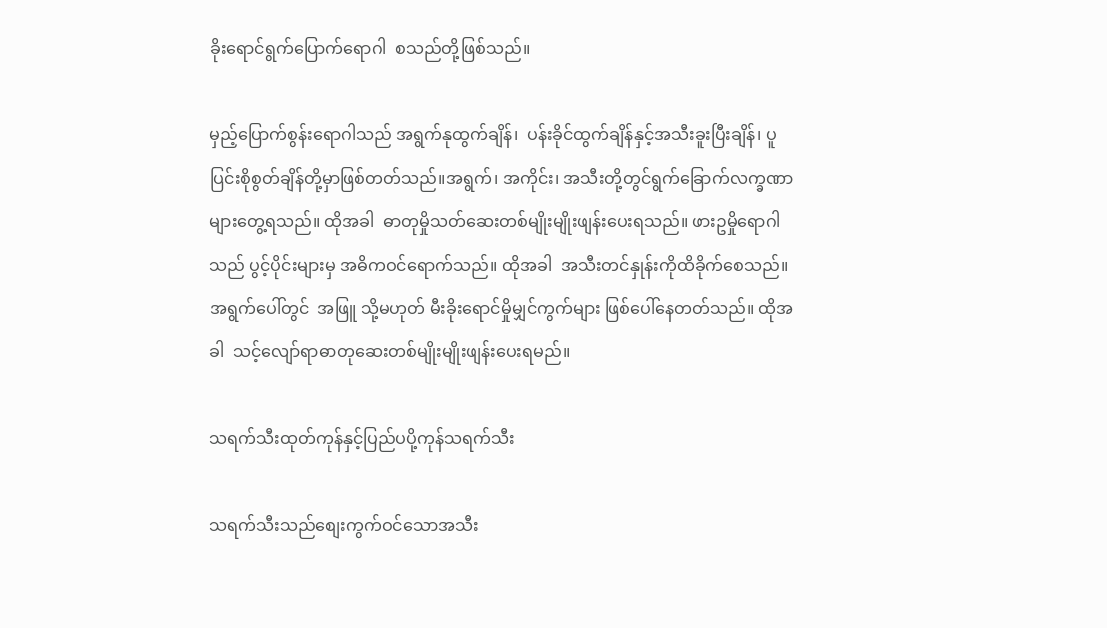ခိုးရောင်ရွက်ပြောက်ရောဂါ  စသည်တို့ဖြစ်သည်။

မှည့်ပြောက်စွန်းရောဂါသည် အရွက်နုထွက်ချိန်၊  ပန်းခိုင်ထွက်ချိန်နှင့်အသီးခူးပြီးချိန်၊ ပူပြင်းစိုစွတ်ချိန်တို့မှာဖြစ်တတ်သည်။အရွက်၊ အကိုင်း၊ အသီးတို့တွင်ရွက်ခြောက်လက္ခဏာများတွေ့ရသည်။ ထိုအခါ  ဓာတုမှိုသတ်ဆေးတစ်မျိုးမျိုးဖျန်းပေးရသည်။ ဖားဥမှိုရောဂါသည် ပွင့်ပိုင်းများမှ အဓိကဝင်ရောက်သည်။ ထိုအခါ  အသီးတင်နှုန်းကိုထိခိုက်စေသည်။  အရွက်ပေါ်တွင်  အဖြူ သို့မဟုတ် မီးခိုးရောင်မှိုမျှင်ကွက်များ ဖြစ်ပေါ်နေတတ်သည်။ ထိုအခါ  သင့်လျော်ရာဓာတုဆေးတစ်မျိုးမျိုးဖျန်းပေးရမည်။

သရက်သီးထုတ်ကုန်နှင့်ပြည်ပပို့ကုန်သရက်သီး

သရက်သီးသည်စျေးကွက်ဝင်သောအသီး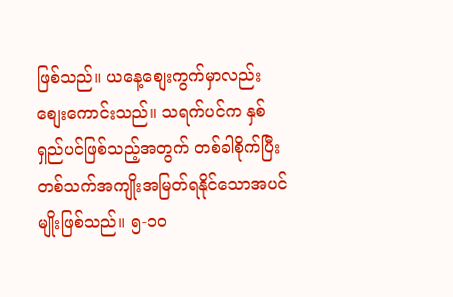ဖြစ်သည်။ ယနေ့စျေးကွက်မှာလည်း စျေးကောင်းသည်။ သရက်ပင်က နှစ်ရှည်ပင်ဖြစ်သည့်အတွက် တစ်ခါစိုက်ပြီး  တစ်သက်အကျိုးအမြတ်ရနိုင်သောအပင်မျိုးဖြစ်သည်။ ၅-၁၀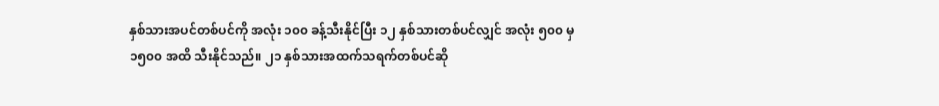နှစ်သားအပင်တစ်ပင်ကို အလုံး ၁၀၀ ခန့်သီးနိုင်ပြီး ၁၂ နှစ်သားတစ်ပင်လျှင် အလုံး ၅၀၀ မှ ၁၅၀၀ အထိ သီးနိုင်သည်။ ၂၁ နှစ်သားအထက်သရက်တစ်ပင်ဆို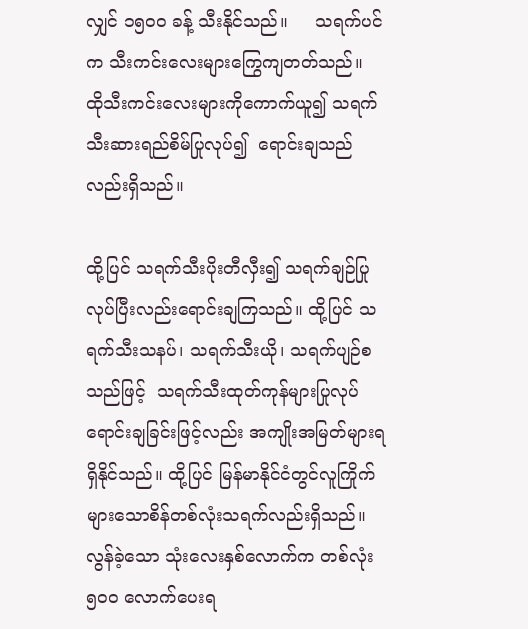လျှင် ၁၅၀၀ ခန့် သီးနိုင်သည်။     သရက်ပင်က သီးကင်းလေးများကြွေကျတတ်သည်။   ထိုသီးကင်းလေးများကိုကောက်ယူ၍ သရက်သီးဆားရည်စိမ်ပြုလုပ်၍  ရောင်းချသည်လည်းရှိသည်။

ထို့ပြင် သရက်သီးပိုးတီလှီး၍ သရက်ချဉ်ပြုလုပ်ပြီးလည်းရောင်းချကြသည်။ ထို့ပြင် သရက်သီးသနပ်၊ သရက်သီးယို၊ သရက်ပျဉ်စသည်ဖြင့်  သရက်သီးထုတ်ကုန်များပြုလုပ်ရောင်းချခြင်းဖြင့်လည်း အကျိုးအမြတ်များရရှိနိုင်သည်။ ထို့ပြင် မြန်မာနိုင်ငံတွင်လူကြိုက်များသောစိန်တစ်လုံးသရက်လည်းရှိသည်။ လွန်ခဲ့သော သုံးလေးနှစ်လောက်က တစ်လုံး ၅၀၀ လောက်ပေးရ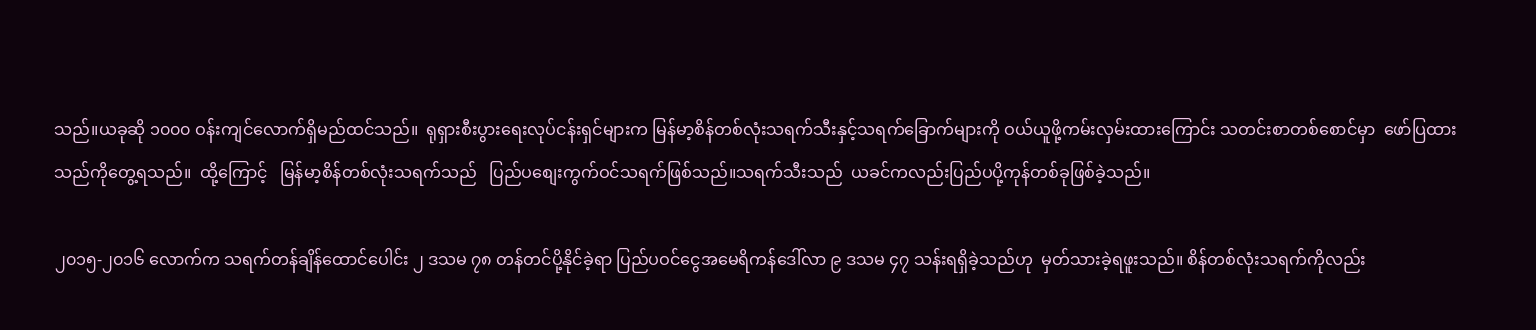သည်။ယခုဆို ၁၀၀၀ ဝန်းကျင်လောက်ရှိမည်ထင်သည်။  ရုရှားစီးပွားရေးလုပ်ငန်းရှင်များက မြန်မာ့စိန်တစ်လုံးသရက်သီးနှင့်သရက်ခြောက်များကို ဝယ်ယူဖို့ကမ်းလှမ်းထားကြောင်း သတင်းစာတစ်စောင်မှာ  ဖော်ပြထားသည်ကိုတွေ့ရသည်။  ထို့ကြောင့်   မြန်မာ့စိန်တစ်လုံးသရက်သည်   ပြည်ပစျေးကွက်ဝင်သရက်ဖြစ်သည်။သရက်သီးသည်  ယခင်ကလည်းပြည်ပပို့ကုန်တစ်ခုဖြစ်ခဲ့သည်။

၂၀၁၅-၂၀၁၆ လောက်က သရက်တန်ချိန်ထောင်ပေါင်း ၂ ဒသမ ၇၈ တန်တင်ပို့နိုင်ခဲ့ရာ ပြည်ပဝင်ငွေအမေရိကန်ဒေါ်လာ ၉ ဒသမ ၄၇ သန်းရရှိခဲ့သည်ဟု  မှတ်သားခဲ့ရဖူးသည်။ စိန်တစ်လုံးသရက်ကိုလည်း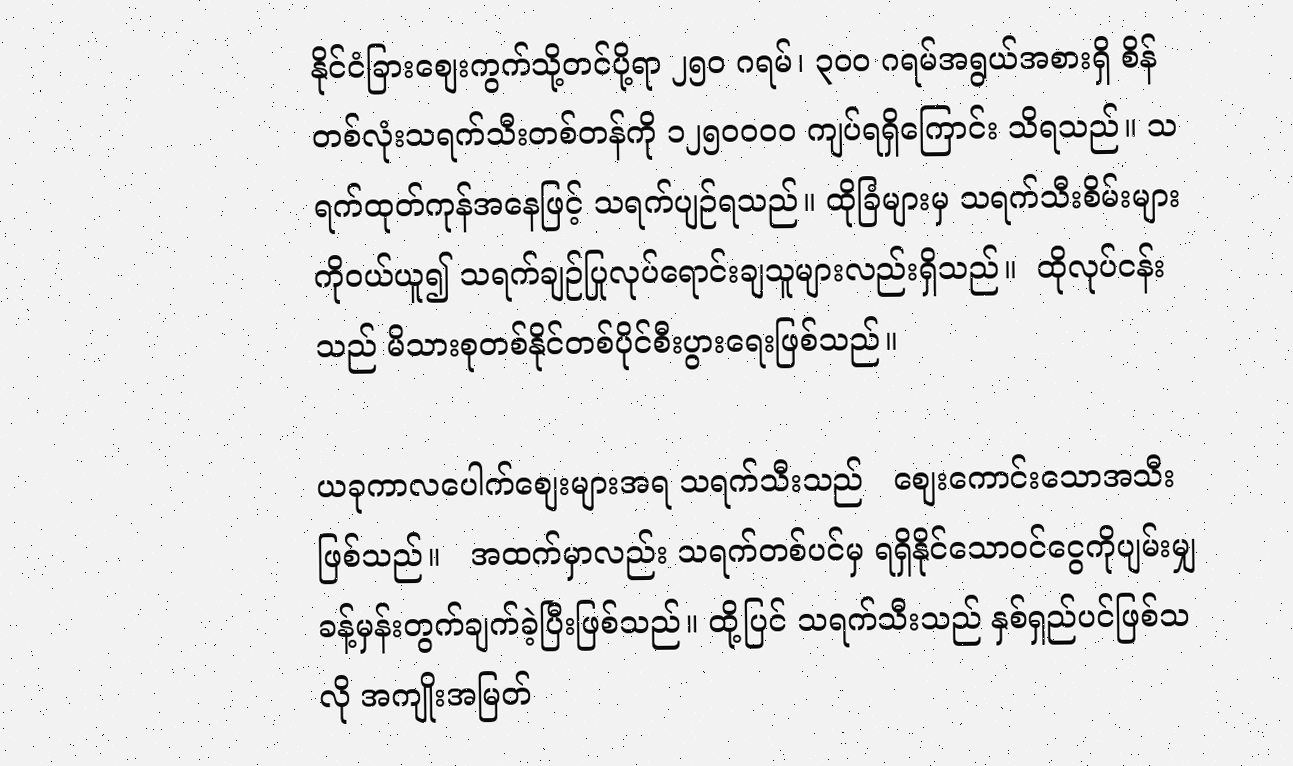နိုင်ငံခြားစျေးကွက်သို့တင်ပို့ရာ ၂၅၀ ဂရမ်၊ ၃၀၀ ဂရမ်အရွယ်အစားရှိ စိန်တစ်လုံးသရက်သီးတစ်တန်ကို ၁၂၅၀၀၀၀ ကျပ်ရရှိကြောင်း သိရသည်။ သရက်ထုတ်ကုန်အနေဖြင့် သရက်ပျဉ်ရသည်။ ထိုခြံများမှ သရက်သီးစိမ်းများကိုဝယ်ယူ၍ သရက်ချဉ်ပြုလုပ်ရောင်းချသူများလည်းရှိသည်။  ထိုလုပ်ငန်းသည် မိသားစုတစ်နိုင်တစ်ပိုင်စီးပွားရေးဖြစ်သည်။

ယခုကာလပေါက်စျေးများအရ သရက်သီးသည်   စျေးကောင်းသောအသီးဖြစ်သည်။   အထက်မှာလည်း သရက်တစ်ပင်မှ ရရှိနိုင်သောဝင်ငွေကိုပျမ်းမျှခန့်မှန်းတွက်ချက်ခဲ့ပြီးဖြစ်သည်။ ထို့ပြင် သရက်သီးသည် နှစ်ရှည်ပင်ဖြစ်သလို အကျိုးအမြတ်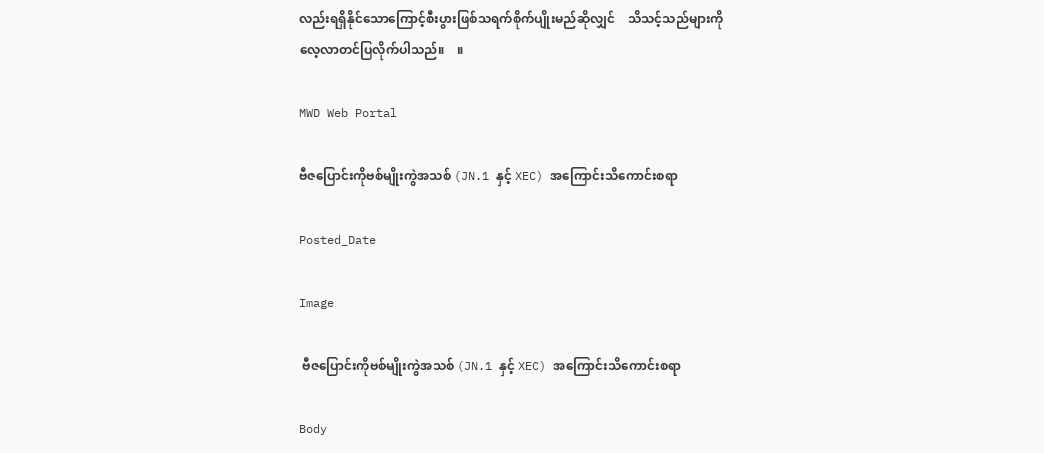လည်းရရှိနိုင်သောကြောင့်စီးပွားဖြစ်သရက်စိုက်ပျိုးမည်ဆိုလျှင်    သိသင့်သည်များကို  လေ့လာတင်ပြလိုက်ပါသည်။    ။

MWD Web Portal

ဗီဇပြောင်းကိုဗစ်မျိုးကွဲအသစ် (JN.1 နှင့် XEC) အကြောင်းသိကောင်းစရာ

Posted_Date

Image

 ဗီဇပြောင်းကိုဗစ်မျိုးကွဲအသစ် (JN.1 နှင့် XEC) အကြောင်းသိကောင်းစရာ

Body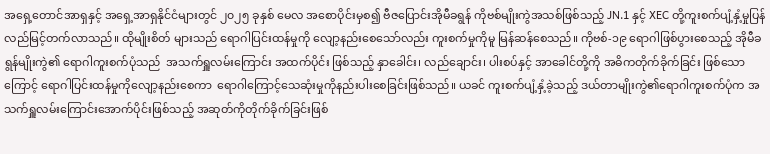အရှေ့တောင်အာရှနှင့် အရှေ့အာရှနိုင်ငံများတွင် ၂၀၂၅ ခုနှစ် မေလ အစောပိုင်းမှစ၍ ဗီဇပြောင်းအိုမီခရွန် ကိုဗစ်မျိုးကွဲအသစ်ဖြစ်သည့် JN.1 နှင့် XEC တို့ကူးစက်ပျံ့နှံ့မှုပြန်လည်မြင့်တက်လာသည်။ ထိုမျိုးစိတ် များသည် ရောဂါပြင်းထန်မှုကို လျော့နည်းစေသော်လည်း ကူးစက်မှုကိုမူ မြန်ဆန်စေသည်။ ကိုဗစ်-၁၉ ရောဂါဖြစ်ပွားစေသည့် အိုမီခရွန်မျိုးကွဲ၏ ရောဂါကူးစက်ပုံသည်  အသက်ရှူလမ်းကြောင်း အထက်ပိုင်း ဖြစ်သည့် နှာခေါင်း၊ လည်ချောင်း၊ ပါးစပ်နှင့် အာခေါင်တို့ကို အဓိကတိုက်ခိုက်ခြင်း ဖြစ်သောကြောင့် ရောဂါပြင်းထန်မှုကိုလျော့နည်းစေကာ  ရောဂါကြောင့်သေဆုံးမှုကိုနည်းပါးစေခြင်းဖြစ်သည်။ ယခင် ကူးစက်ပျံ့နှံ့ခဲ့သည့် ဒယ်တာမျိုးကွဲ၏ရောဂါကူးစက်ပုံက အသက်ရှူလမ်းကြောင်းအောက်ပိုင်းဖြစ်သည့် အဆုတ်ကိုတိုက်ခိုက်ခြင်းဖြစ်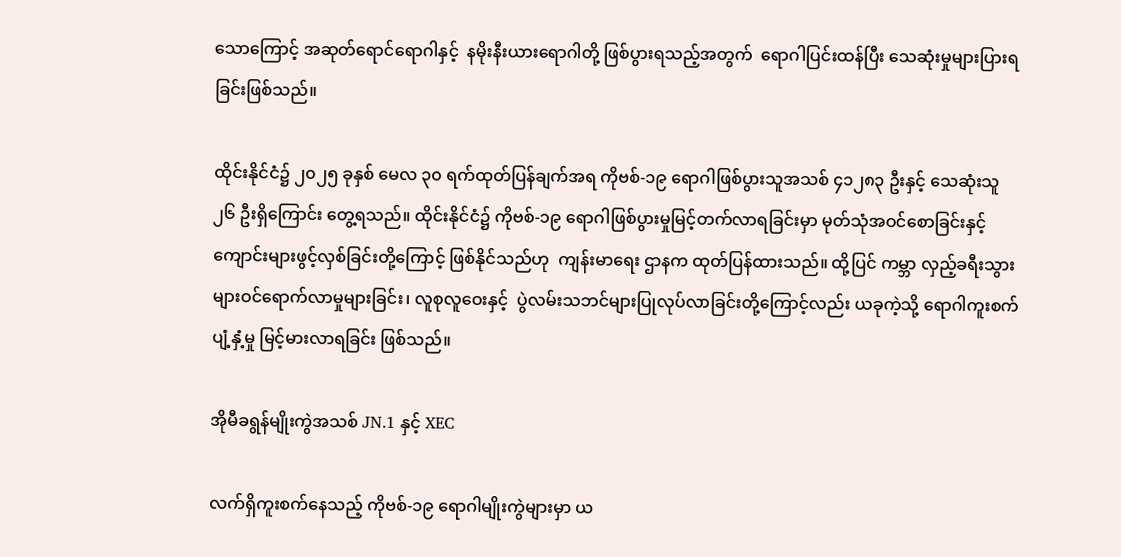သောကြောင့် အဆုတ်ရောင်ရောဂါနှင့်  နမိုးနီးယားရောဂါတို့ ဖြစ်ပွားရသည့်အတွက်  ရောဂါပြင်းထန်ပြီး သေဆုံးမှုများပြားရခြင်းဖြစ်သည်။

ထိုင်းနိုင်ငံ၌ ၂၀၂၅ ခုနှစ် မေလ ၃၀ ရက်ထုတ်ပြန်ချက်အရ ကိုဗစ်-၁၉ ရောဂါဖြစ်ပွားသူအသစ် ၄၁၂၈၃ ဦးနှင့် သေဆုံးသူ ၂၆ ဦးရှိကြောင်း တွေ့ရသည်။ ထိုင်းနိုင်ငံ၌ ကိုဗစ်-၁၉ ရောဂါဖြစ်ပွားမှုမြင့်တက်လာရခြင်းမှာ မုတ်သုံအဝင်စောခြင်းနှင့် ကျောင်းများဖွင့်လှစ်ခြင်းတို့ကြောင့် ဖြစ်နိုင်သည်ဟု  ကျန်းမာရေး ဌာနက ထုတ်ပြန်ထားသည်။ ထို့ပြင် ကမ္ဘာ လှည့်ခရီးသွားများဝင်ရောက်လာမှုများခြင်း၊ လူစုလူဝေးနှင့်  ပွဲလမ်းသဘင်များပြုလုပ်လာခြင်းတို့ကြောင့်လည်း ယခုကဲ့သို့ ရောဂါကူးစက်ပျံ့နှံ့မှု မြင့်မားလာရခြင်း ဖြစ်သည်။

အိုမီခရွန်မျိုးကွဲအသစ် JN.1 နှင့် XEC

လက်ရှိကူးစက်နေသည့် ကိုဗစ်-၁၉ ရောဂါမျိုးကွဲများမှာ ယ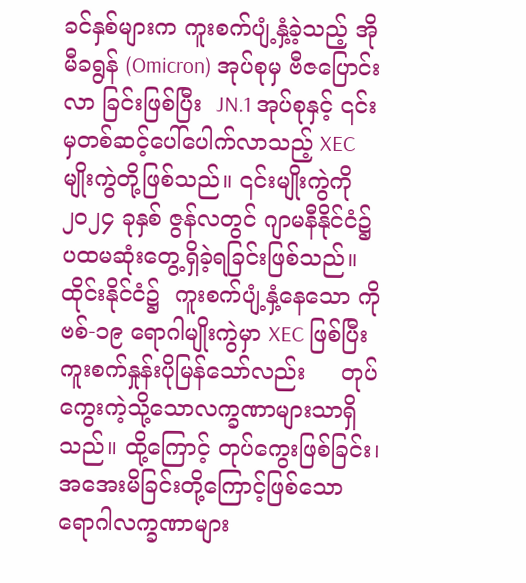ခင်နှစ်များက ကူးစက်ပျံ့နှံ့ခဲ့သည့် အိုမီခရွန် (Omicron) အုပ်စုမှ ဗီဇပြောင်းလာ ခြင်းဖြစ်ပြီး  JN.1 အုပ်စုနှင့် ၎င်းမှတစ်ဆင့်ပေါ်ပေါက်လာသည့် XEC မျိုးကွဲတို့ဖြစ်သည်။ ၎င်းမျိုးကွဲကို ၂၀၂၄ ခုနှစ် ဇွန်လတွင် ဂျာမနီနိုင်ငံ၌ ပထမဆုံးတွေ့ရှိခဲ့ရခြင်းဖြစ်သည်။  ထိုင်းနိုင်ငံ၌  ကူးစက်ပျံ့နှံ့နေသော ကိုဗစ်-၁၉ ရောဂါမျိုးကွဲမှာ XEC ဖြစ်ပြီး ကူးစက်နှုန်းပိုမြန်သော်လည်း     တုပ်ကွေးကဲ့သို့သောလက္ခဏာများသာရှိသည်။ ထို့ကြောင့် တုပ်ကွေးဖြစ်ခြင်း၊  အအေးမိခြင်းတို့ကြောင့်ဖြစ်သော  ရောဂါလက္ခဏာများ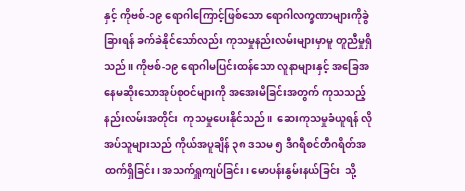နှင့် ကိုဗစ်-၁၉ ရောဂါကြောင့်ဖြစ်သော ရောဂါလက္ခဏာများကိုခွဲခြားရန် ခက်ခဲနိုင်သော်လည်း ကုသမှုနည်းလမ်းများမှာမူ တူညီမှုရှိသည်။ ကိုဗစ်-၁၉ ရောဂါမပြင်းထန်သော လူနာများနှင့် အခြေအနေမဆိုးသောအုပ်စုဝင်များကို အအေးမိခြင်းအတွက် ကုသသည့်နည်းလမ်းအတိုင်း  ကုသမှုပေးနိုင်သည်။  ဆေးကုသမှုခံယူရန် လိုအပ်သူများသည် ကိုယ်အပူချိန် ၃၈ ဒသမ ၅ ဒီဂရီစင်တီဂရိတ်အထက်ရှိခြင်း၊ အသက်ရှူကျပ်ခြင်း၊ မောပန်းနွမ်းနယ်ခြင်း  သို့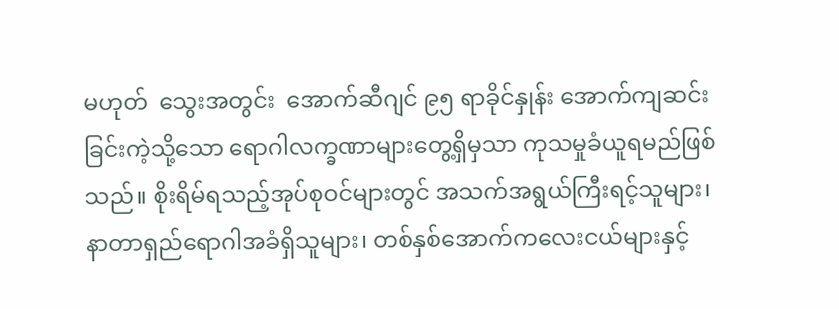မဟုတ်  သွေးအတွင်း  အောက်ဆီဂျင် ၉၅ ရာခိုင်နှုန်း အောက်ကျဆင်းခြင်းကဲ့သို့သော ရောဂါလက္ခဏာများတွေ့ရှိမှသာ ကုသမှုခံယူရမည်ဖြစ်သည်။ စိုးရိမ်ရသည့်အုပ်စုဝင်များတွင် အသက်အရွယ်ကြီးရင့်သူများ၊ နာတာရှည်ရောဂါအခံရှိသူများ၊ တစ်နှစ်အောက်ကလေးငယ်များနှင့်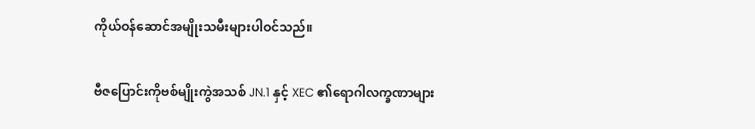ကိုယ်ဝန်ဆောင်အမျိုးသမီးများပါဝင်သည်။

ဗီဇပြောင်းကိုဗစ်မျိုးကွဲအသစ် JN.1 နှင့် XEC ၏ရောဂါလက္ခဏာများ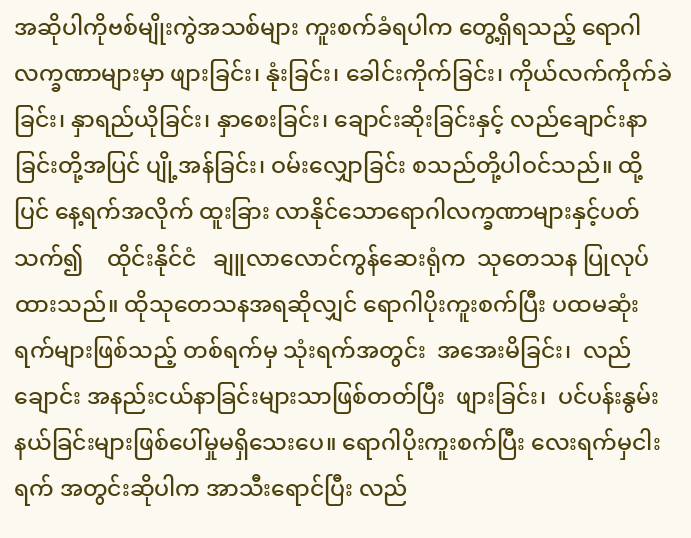အဆိုပါကိုဗစ်မျိုးကွဲအသစ်များ ကူးစက်ခံရပါက တွေ့ရှိရသည့် ရောဂါလက္ခဏာများမှာ ဖျားခြင်း၊ နုံးခြင်း၊ ခေါင်းကိုက်ခြင်း၊ ကိုယ်လက်ကိုက်ခဲခြင်း၊ နှာရည်ယိုခြင်း၊ နှာစေးခြင်း၊ ချောင်းဆိုးခြင်းနှင့် လည်ချောင်းနာခြင်းတို့အပြင် ပျို့အန်ခြင်း၊ ဝမ်းလျှောခြင်း စသည်တို့ပါဝင်သည်။ ထို့ပြင် နေ့ရက်အလိုက် ထူးခြား လာနိုင်သောရောဂါလက္ခဏာများနှင့်ပတ်သက်၍    ထိုင်းနိုင်ငံ   ချူလာလောင်ကွန်ဆေးရုံက  သုတေသန ပြုလုပ်ထားသည်။ ထိုသုတေသနအရဆိုလျှင် ရောဂါပိုးကူးစက်ပြီး ပထမဆုံးရက်များဖြစ်သည့် တစ်ရက်မှ သုံးရက်အတွင်း  အအေးမိခြင်း၊  လည်ချောင်း အနည်းငယ်နာခြင်းများသာဖြစ်တတ်ပြီး  ဖျားခြင်း၊  ပင်ပန်းနွမ်းနယ်ခြင်းများဖြစ်ပေါ်မှုမရှိသေးပေ။ ရောဂါပိုးကူးစက်ပြီး လေးရက်မှငါးရက် အတွင်းဆိုပါက အာသီးရောင်ပြီး လည်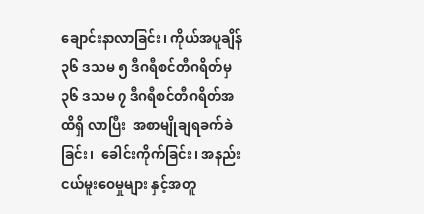ချောင်းနာလာခြင်း၊ ကိုယ်အပူချိန် ၃၆ ဒသမ ၅ ဒီဂရီစင်တီဂရိတ်မှ  ၃၆ ဒသမ ၇ ဒီဂရီစင်တီဂရိတ်အထိရှိ လာပြီး  အစာမျိုချရခက်ခဲခြင်း၊  ခေါင်းကိုက်ခြင်း၊ အနည်းငယ်မူးဝေမှုများ နှင့်အတူ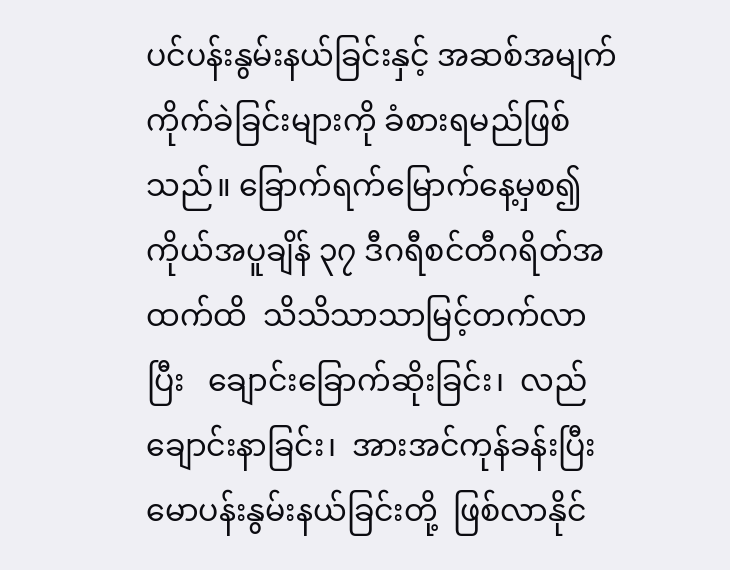ပင်ပန်းနွမ်းနယ်ခြင်းနှင့် အဆစ်အမျက်ကိုက်ခဲခြင်းများကို ခံစားရမည်ဖြစ်သည်။ ခြောက်ရက်မြောက်နေ့မှစ၍ ကိုယ်အပူချိန် ၃၇ ဒီဂရီစင်တီဂရိတ်အထက်ထိ  သိသိသာသာမြင့်တက်လာပြီး   ချောင်းခြောက်ဆိုးခြင်း၊  လည်ချောင်းနာခြင်း၊  အားအင်ကုန်ခန်းပြီး မောပန်းနွမ်းနယ်ခြင်းတို့  ဖြစ်လာနိုင်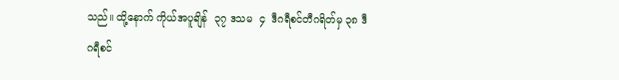သည်။ ထို့နောက် ကိုယ်အပူချိန်  ၃၇ ဒသမ  ၄  ဒီဂရီစင်တီဂရိတ်မှ ၃၈ ဒီဂရီစင်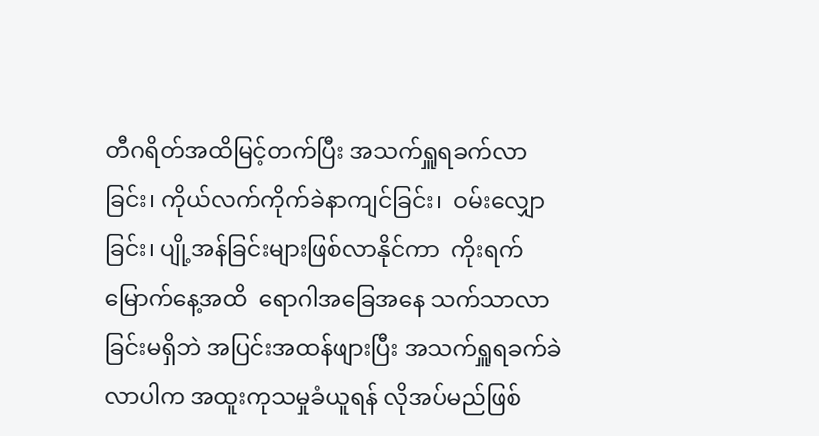တီဂရိတ်အထိမြင့်တက်ပြီး အသက်ရှူရခက်လာခြင်း၊ ကိုယ်လက်ကိုက်ခဲနာကျင်ခြင်း၊  ဝမ်းလျှောခြင်း၊ ပျို့အန်ခြင်းများဖြစ်လာနိုင်ကာ  ကိုးရက်မြောက်နေ့အထိ  ရောဂါအခြေအနေ သက်သာလာခြင်းမရှိဘဲ အပြင်းအထန်ဖျားပြီး အသက်ရှူရခက်ခဲလာပါက အထူးကုသမှုခံယူရန် လိုအပ်မည်ဖြစ်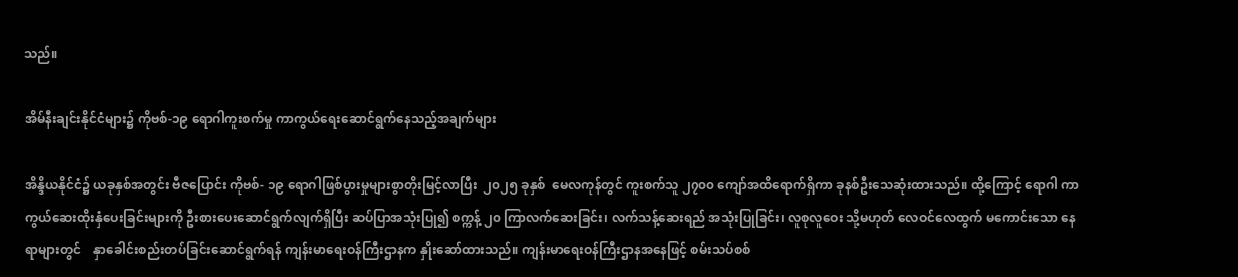သည်။

အိမ်နီးချင်းနိုင်ငံများ၌ ကိုဗစ်-၁၉ ရောဂါကူးစက်မှု ကာကွယ်ရေးဆောင်ရွက်နေသည့်အချက်များ

အိန္ဒိယနိုင်ငံ၌ ယခုနှစ်အတွင်း ဗီဇပြောင်း ကိုဗစ်- ၁၉ ရောဂါဖြစ်ပွားမှုများစွာတိုးမြင့်လာပြီး  ၂၀၂၅ ခုနှစ်  မေလကုန်တွင် ကူးစက်သူ ၂၇၀၀ ကျော်အထိရောက်ရှိကာ ခုနစ်ဦးသေဆုံးထားသည်။ ထို့ကြောင့် ရောဂါ ကာကွယ်ဆေးထိုးနှံပေးခြင်းများကို ဦးစားပေးဆောင်ရွက်လျက်ရှိပြီး ဆပ်ပြာအသုံးပြု၍ စက္ကန့် ၂၀ ကြာလက်ဆေးခြင်း၊ လက်သန့်ဆေးရည် အသုံးပြုခြင်း၊ လူစုလူဝေး သို့မဟုတ် လေဝင်လေထွက် မကောင်းသော နေရာများတွင်    နှာခေါင်းစည်းတပ်ခြင်းဆောင်ရွက်ရန် ကျန်းမာရေးဝန်ကြီးဌာနက နှိုးဆော်ထားသည်။ ကျန်းမာရေးဝန်ကြီးဌာနအနေဖြင့် စမ်းသပ်စစ်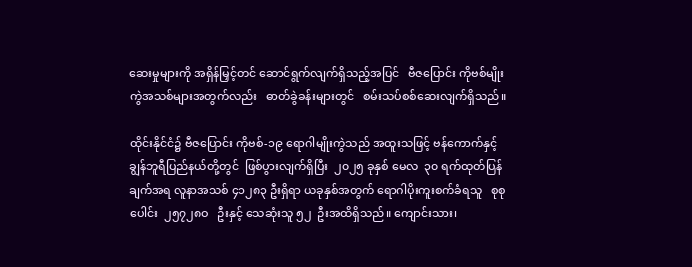ဆေးမှုများကို အရှိန်မြှင့်တင် ဆောင်ရွက်လျက်ရှိသည့်အပြင်   ဗီဇပြောင်း ကိုဗစ်မျိုးကွဲအသစ်များအတွက်လည်း   ဓာတ်ခွဲခန်းများတွင်   စမ်းသပ်စစ်ဆေးလျက်ရှိသည်။

ထိုင်းနိုင်ငံ၌ ဗီဇပြောင်း ကိုဗစ်-၁၉ ရောဂါမျိုးကွဲသည် အထူးသဖြင့် ဗန်ကောက်နှင့်  ချွန်ဘူရီပြည်နယ်တို့တွင်  ဖြစ်ပွားလျက်ရှိပြီး  ၂၀၂၅ ခုနှစ် မေလ  ၃၀ ရက်ထုတ်ပြန်ချက်အရ လူနာအသစ် ၄၁၂၈၃ ဦးရှိရာ ယခုနှစ်အတွက် ရောဂါပိုးကူးစက်ခံရသူ   စုစုပေါင်း  ၂၅၇၂၈ဝ   ဦးနှင့် သေဆုံးသူ ၅၂  ဦးအထိရှိသည်။ ကျောင်းသား၊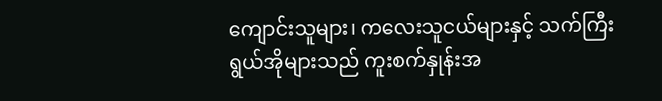ကျောင်းသူများ၊ ကလေးသူငယ်များနှင့် သက်ကြီးရွယ်အိုများသည် ကူးစက်နှုန်းအ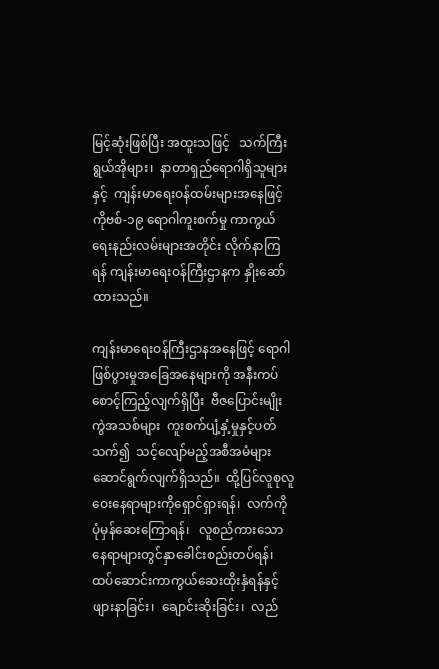မြင့်ဆုံးဖြစ်ပြီး အထူးသဖြင့်   သက်ကြီးရွယ်အိုများ၊  နာတာရှည်ရောဂါရှိသူများနှင့်  ကျန်းမာရေးဝန်ထမ်းများအနေဖြင့် ကိုဗစ်-၁၉ ရောဂါကူးစက်မှု ကာကွယ်ရေးနည်းလမ်းများအတိုင်း လိုက်နာကြရန် ကျန်းမာရေးဝန်ကြီးဌာနက နှိုးဆော်ထားသည်။

ကျန်းမာရေးဝန်ကြီးဌာနအနေဖြင့် ရောဂါဖြစ်ပွားမှုအခြေအနေများကို အနီးကပ်စောင့်ကြည့်လျက်ရှိပြီး  ဗီဇပြောင်းမျိုးကွဲအသစ်များ  ကူးစက်ပျံ့နှံ့မှုနှင့်ပတ်သက်၍  သင့်လျော်မည့်အစီအမံများ ဆောင်ရွက်လျက်ရှိသည်။  ထို့ပြင်လူစုလူဝေးနေရာများကိုရှောင်ရှားရန်၊  လက်ကိုပုံမှန်ဆေးကြောရန်၊   လူစည်ကားသောနေရာများတွင်နှာခေါင်းစည်းတပ်ရန်၊ ထပ်ဆောင်းကာကွယ်ဆေးထိုးနှံရန်နှင့် ဖျားနာခြင်း၊  ချောင်းဆိုးခြင်း၊  လည်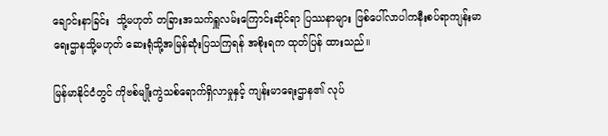ချောင်းနာခြင်း  သို့မဟုတ် တခြားအသက်ရှူလမ်းကြောင်းဆိုင်ရာ ပြဿနာများ ဖြစ်ပေါ်လာပါကနီးစပ်ရာကျန်းမာရေးဌာနသို့မဟုတ် ဆေးရုံသို့အမြန်ဆုံးပြသကြရန် အစိုးရက ထုတ်ပြန် ထားသည်။

မြန်မာနိုင်ငံတွင် ကိုဗစ်မျိုးကွဲသစ်ရောက်ရှိလာမှုနှင့် ကျန်းမာရေးဌာန၏ လုပ်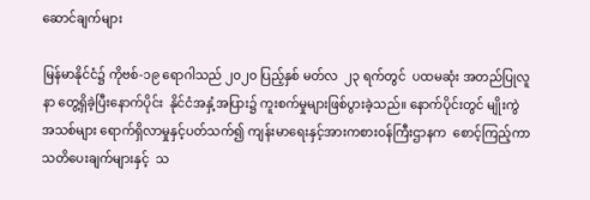ဆောင်ချက်များ

မြန်မာနိုင်ငံ၌ ကိုဗစ်-၁၉ ရောဂါသည် ၂၀၂၀ ပြည့်နှစ် မတ်လ  ၂၃ ရက်တွင်  ပထမဆုံး အတည်ပြုလူနာ တွေ့ရှိခဲ့ပြီးနောက်ပိုင်း  နိုင်ငံအနှံ့အပြား၌ ကူးစက်မှုများဖြစ်ပွားခဲ့သည်။ နောက်ပိုင်းတွင် မျိုးကွဲအသစ်များ ရောက်ရှိလာမှုနှင့်ပတ်သက်၍ ကျန်းမာရေးနှင့်အားကစားဝန်ကြီးဌာနက  စောင့်ကြည့်ကာ  သတိပေးချက်များနှင့်  သ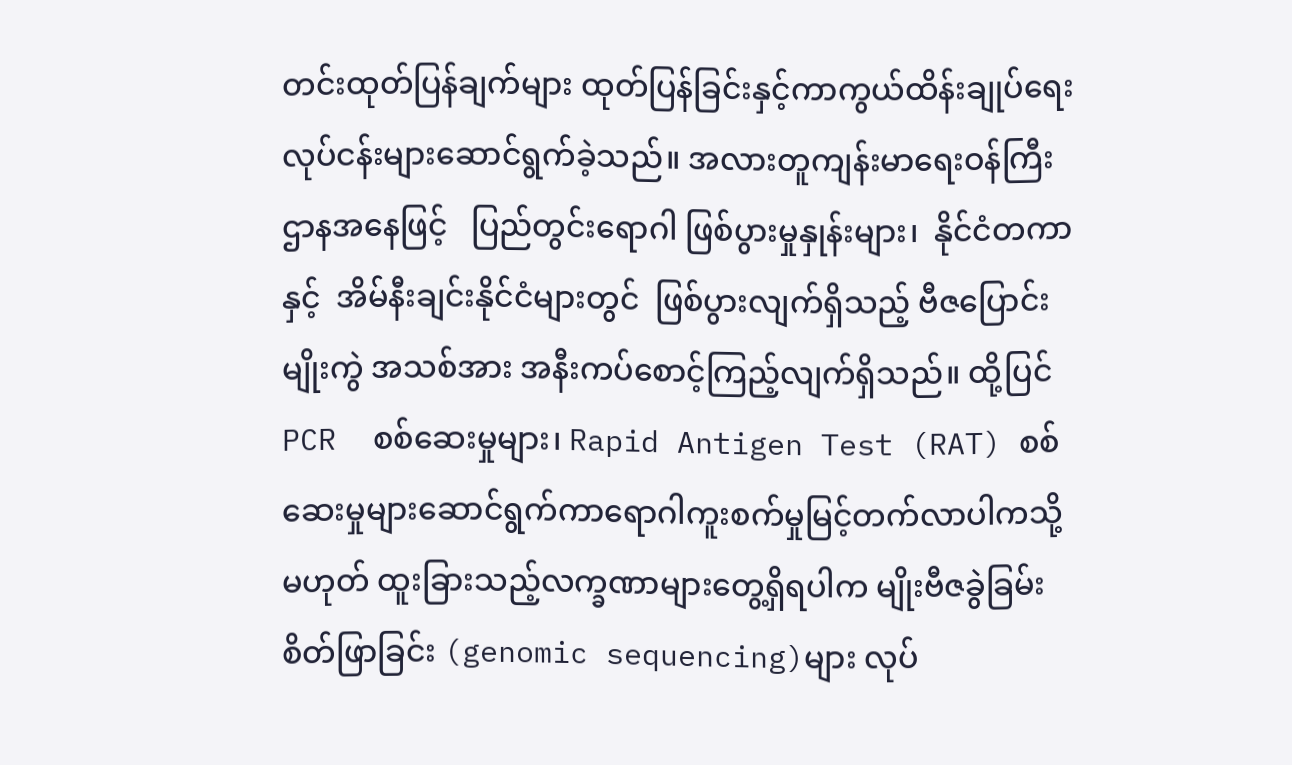တင်းထုတ်ပြန်ချက်များ ထုတ်ပြန်ခြင်းနှင့်ကာကွယ်ထိန်းချုပ်ရေး လုပ်ငန်းများဆောင်ရွက်ခဲ့သည်။ အလားတူကျန်းမာရေးဝန်ကြီးဌာနအနေဖြင့်   ပြည်တွင်းရောဂါ ဖြစ်ပွားမှုနှုန်းများ၊  နိုင်ငံတကာနှင့်  အိမ်နီးချင်းနိုင်ငံများတွင်  ဖြစ်ပွားလျက်ရှိသည့် ဗီဇပြောင်းမျိုးကွဲ အသစ်အား အနီးကပ်စောင့်ကြည့်လျက်ရှိသည်။ ထို့ပြင် PCR  စစ်ဆေးမှုများ၊ Rapid Antigen Test (RAT) စစ်ဆေးမှုများဆောင်ရွက်ကာရောဂါကူးစက်မှုမြင့်တက်လာပါကသို့မဟုတ် ထူးခြားသည့်လက္ခဏာများတွေ့ရှိရပါက မျိုးဗီဇခွဲခြမ်းစိတ်ဖြာခြင်း (genomic sequencing)များ လုပ်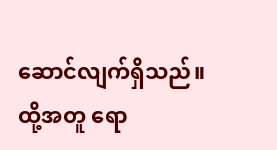ဆောင်လျက်ရှိသည်။ ထို့အတူ ရော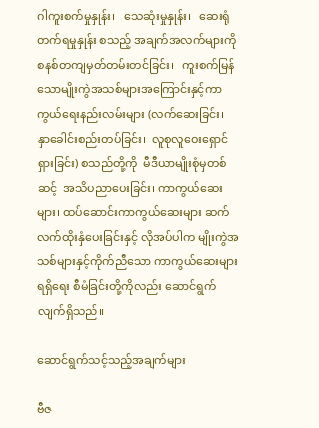ဂါကူးစက်မှုနှုန်း၊   သေဆုံးမှုနှုန်း၊   ဆေးရုံတက်ရမှုနှုန်း စသည့် အချက်အလက်များကို   စနစ်တကျမှတ်တမ်းတင်ခြင်း၊   ကူးစက်မြန်သောမျိုးကွဲအသစ်များအကြောင်းနှင့်ကာကွယ်ရေးနည်းလမ်းများ (လက်ဆေးခြင်း၊  နှာခေါင်းစည်းတပ်ခြင်း၊  လူစုလူဝေးရှောင်ရှားခြင်း) စသည်တို့ကို  မီဒီယာမျိုးစုံမှတစ်ဆင့်  အသိပညာပေးခြင်း၊ ကာကွယ်ဆေးများ၊ ထပ်ဆောင်းကာကွယ်ဆေးများ ဆက်လက်ထိုးနှံပေးခြင်းနှင့် လိုအပ်ပါက မျိုးကွဲအသစ်များနှင့်ကိုက်ညီသော ကာကွယ်ဆေးများရရှိရေး စီမံခြင်းတို့ကိုလည်း ဆောင်ရွက်လျက်ရှိသည်။

ဆောင်ရွက်သင့်သည့်အချက်များ

ဗီဇ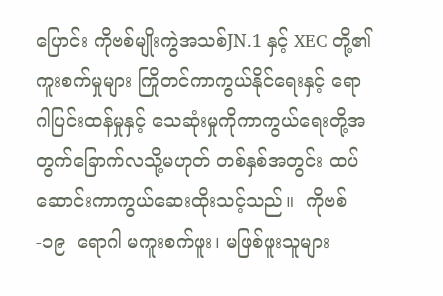ပြောင်း ကိုဗစ်မျိုးကွဲအသစ်JN.1 နှင့် XEC တို့၏ကူးစက်မှုများ ကြိုတင်ကာကွယ်နိုင်ရေးနှင့် ရောဂါပြင်းထန်မှုနှင့် သေဆုံးမှုကိုကာကွယ်ရေးတို့အတွက်ခြောက်လသို့မဟုတ် တစ်နှစ်အတွင်း ထပ်ဆောင်းကာကွယ်ဆေးထိုးသင့်သည်။  ကိုဗစ်-၁၉  ရောဂါ မကူးစက်ဖူး၊ မဖြစ်ဖူးသူများ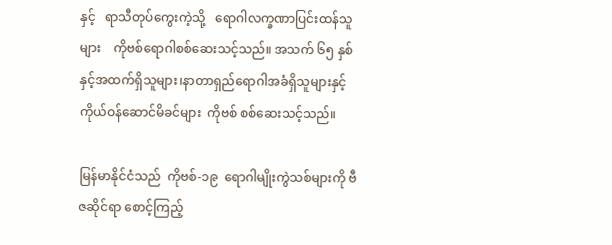နှင့်   ရာသီတုပ်ကွေးကဲ့သို့   ရောဂါလက္ခဏာပြင်းထန်သူများ    ကိုဗစ်ရောဂါစစ်ဆေးသင့်သည်။ အသက် ၆၅ နှစ်နှင့်အထက်ရှိသူများ၊နာတာရှည်ရောဂါအခံရှိသူများနှင့်   ကိုယ်ဝန်ဆောင်မိခင်များ  ကိုဗစ် စစ်ဆေးသင့်သည်။

မြန်မာနိုင်ငံသည်  ကိုဗစ်-၁၉  ရောဂါမျိုးကွဲသစ်များကို ဗီဇဆိုင်ရာ စောင့်ကြည့်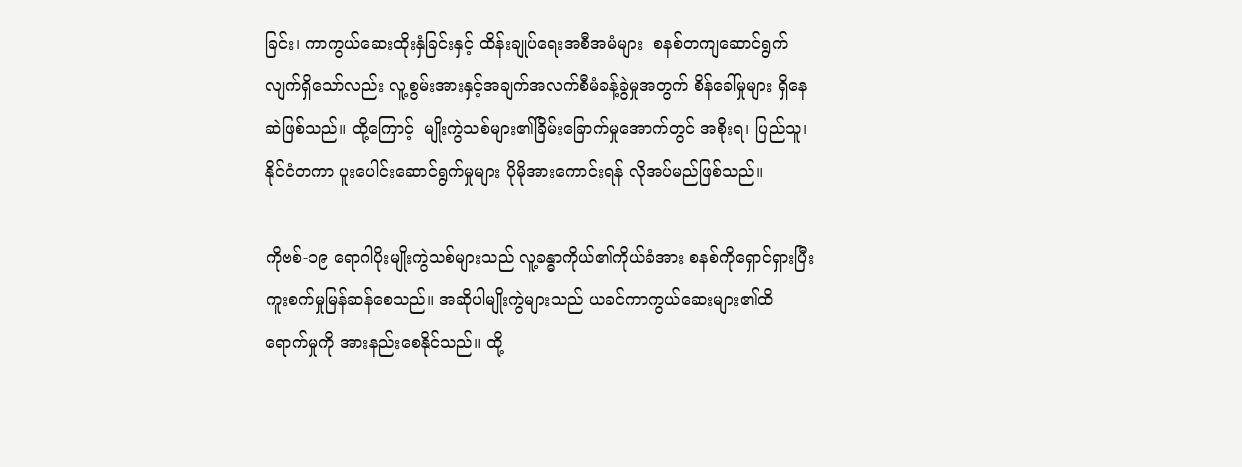ခြင်း၊ ကာကွယ်ဆေးထိုးနှံခြင်းနှင့် ထိန်းချုပ်ရေးအစီအမံများ  စနစ်တကျဆောင်ရွက်လျက်ရှိသော်လည်း လူ့စွမ်းအားနှင့်အချက်အလက်စီမံခန့်ခွဲမှုအတွက် စိန်ခေါ်မှုများ ရှိနေဆဲဖြစ်သည်။ ထို့ကြောင့်  မျိုးကွဲသစ်များ၏ခြိမ်းခြောက်မှုအောက်တွင် အစိုးရ၊ ပြည်သူ၊ နိုင်ငံတကာ ပူးပေါင်းဆောင်ရွက်မှုများ ပိုမိုအားကောင်းရန် လိုအပ်မည်ဖြစ်သည်။

ကိုဗစ်-၁၉ ရောဂါပိုးမျိုးကွဲသစ်များသည် လူ့ခန္ဓာကိုယ်၏ကိုယ်ခံအား စနစ်ကိုရှောင်ရှားပြီးကူးစက်မှုမြန်ဆန်စေသည်။ အဆိုပါမျိုးကွဲများသည် ယခင်ကာကွယ်ဆေးများ၏ထိရောက်မှုကို အားနည်းစေနိုင်သည်။ ထို့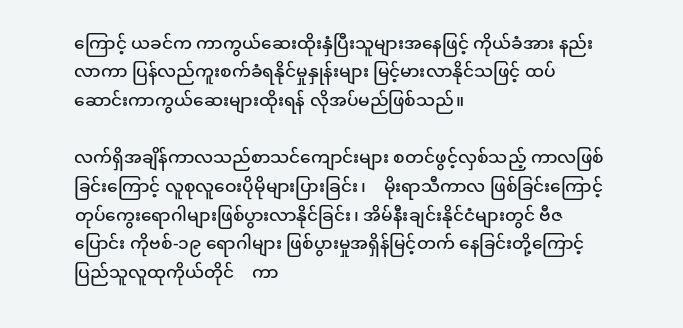ကြောင့် ယခင်က ကာကွယ်ဆေးထိုးနှံပြီးသူများအနေဖြင့် ကိုယ်ခံအား နည်းလာကာ ပြန်လည်ကူးစက်ခံရနိုင်မှုနှုန်းများ မြင့်မားလာနိုင်သဖြင့် ထပ်ဆောင်းကာကွယ်ဆေးများထိုးရန် လိုအပ်မည်ဖြစ်သည်။

လက်ရှိအချိန်ကာလသည်စာသင်ကျောင်းများ စတင်ဖွင့်လှစ်သည့် ကာလဖြစ်ခြင်းကြောင့် လူစုလူဝေးပိုမိုများပြားခြင်း၊    မိုးရာသီကာလ ဖြစ်ခြင်းကြောင့် တုပ်ကွေးရောဂါများဖြစ်ပွားလာနိုင်ခြင်း၊ အိမ်နီးချင်းနိုင်ငံများတွင် ဗီဇပြောင်း ကိုဗစ်-၁၉ ရောဂါများ ဖြစ်ပွားမှုအရှိန်မြင့်တက် နေခြင်းတို့ကြောင့်   ပြည်သူလူထုကိုယ်တိုင်    ကာ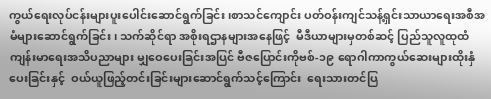ကွယ်ရေးလုပ်ငန်းများပူးပေါင်းဆောင်ရွက်ခြင်း၊စာသင်ကျောင်း ပတ်ဝန်းကျင်သန့်ရှင်းသာယာရေးအစီအမံများဆောင်ရွက်ခြင်း၊ သက်ဆိုင်ရာ အစိုးရဌာနများအနေဖြင့်  မီဒီယာများမှတစ်ဆင့် ပြည်သူလူထုထံ ကျန်းမာရေးအသိပညာများ မျှဝေပေးခြင်းအပြင် ဗီဇပြောင်းကိုဗစ်-၁၉ ရောဂါကာကွယ်ဆေးများထိုးနှံပေးခြင်းနှင့်  ဝယ်ယူဖြည့်တင်းခြင်းများဆောင်ရွက်သင့်ကြောင်း  ရေးသားတင်ပြ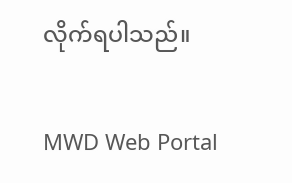လိုက်ရပါသည်။

MWD Web Portal